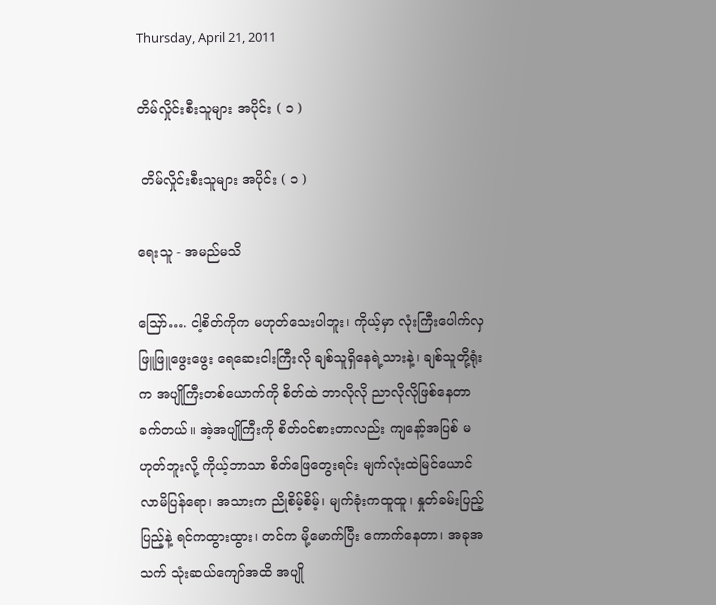Thursday, April 21, 2011

တိမ်လှိုင်းစီးသူများ အပိုင်း ( ၁ )

 တိမ်လှိုင်းစီးသူများ အပိုင်း ( ၁ )

ရေးသူ - အမည်မသိ

သြော်…. ငါ့စိတ်ကိုက မဟုတ်သေးပါဘူး၊ ကိုယ့်မှာ လုံးကြီးပေါက်လှဖြူဖြူဖွေးဖွေး ရေဆေးငါးကြီးလို ချစ်သူရှိနေရဲ့သားနဲ့၊ ချစ်သူတို့ရုံးက အပျိုကြီးတစ်ယောက်ကို စိတ်ထဲ ဘာလိုလို ညာလိုလိုဖြစ်နေတာ ခက်တယ်။ အဲ့အပျိုကြီးကို စိတ်၀င်စားတာလည်း ကျနော့်အပြစ် မဟုတ်ဘူးလို့ ကိုယ့်ဘာသာ စိတ်ဖြေတွေးရင်း မျက်လုံးထဲမြင်ယောင်လာမိပြန်ရော၊ အသားက ညိုစိမ့်စိမ့်၊ မျက်ခုံးကထူထူ၊ နှုတ်ခမ်းပြည့်ပြည့်နဲ့ ရင်ကထွားထွား၊ တင်က မို့မောက်ပြီး ကောက်နေတာ၊ အခုအသက် သုံးဆယ်ကျော်အထိ အပျို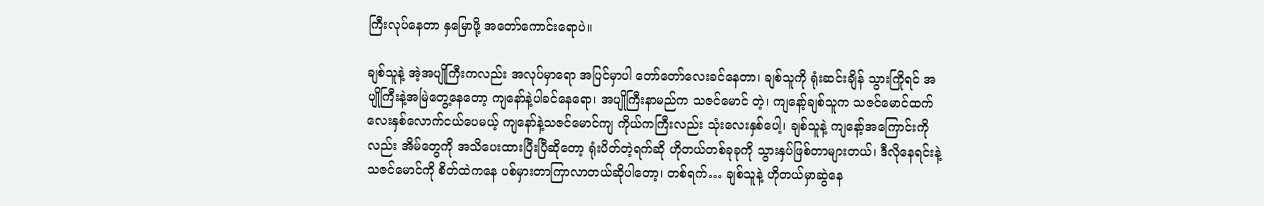ကြီးလုပ်နေတာ နှမြောဖို့ အတော်ကောင်းရောပဲ။

ချစ်သူနဲ့ အဲ့အပျိုကြီးကလည်း အလုပ်မှာရော အပြင်မှာပါ တော်တော်လေးခင်နေတာ၊ ချစ်သူကို ရုံးဆင်းချိန် သွားကြိုရင် အပျိုကြီးနဲ့အမြဲတွေ့နေတော့ ကျနော်နဲ့ပါခင်နေရော၊ အပျိုကြီးနာမည်က သဇင်မောင် တဲ့၊ ကျနော့်ချစ်သူက သဇင်မောင်ထက် လေးနှစ်လောက်ငယ်ပေမယ့် ကျနော်နဲ့သဇင်မောင်ကျ ကိုယ်ကကြီးလည်း သုံးလေးနှစ်ပေါ့၊ ချစ်သူနဲ့ ကျနော့်အကြောင်းကိုလည်း အိမ်တွေကို အသိပေးထားပြီးပြီဆိုတော့ ရုံးပိတ်တဲ့ရက်ဆို ဟိုတယ်တစ်ခုခုကို သွားနှပ်ဖြစ်တာများတယ်၊ ဒီလိုနေရင်းနဲ့ သဇင်မောင်ကို စိတ်ထဲကနေ ပစ်မှားတာကြာလာတယ်ဆိုပါတော့၊ တစ်ရက်… ချစ်သူနဲ့ ဟိုတယ်မှာဆွဲနေ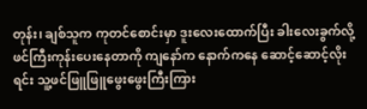တုန်း၊ ချစ်သူက ကုတင်စောင်းမှာ ဒူးလေးထောက်ပြီး ခါးလေးခွက်လို့ ဖင်ကြီးကုန်းပေးနေတာကို ကျနော်က နောက်ကနေ ဆောင့်ဆောင့်လိုးရင်း သူ့ဖင်ဖြူဖြူဖွေးဖွေးကြီးကြား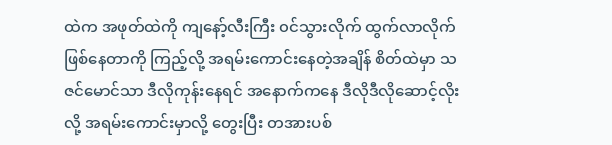ထဲက အဖုတ်ထဲကို ကျနော့်လီးကြီး ၀င်သွားလိုက် ထွက်လာလိုက် ဖြစ်နေတာကို ကြည့်လို့ အရမ်းကောင်းနေတဲ့အချိန် စိတ်ထဲမှာ သဇင်မောင်သာ ဒီလိုကုန်းနေရင် အနောက်ကနေ ဒီလိုဒီလိုဆောင့်လိုးလို့ အရမ်းကောင်းမှာလို့ တွေးပြီး တအားပစ်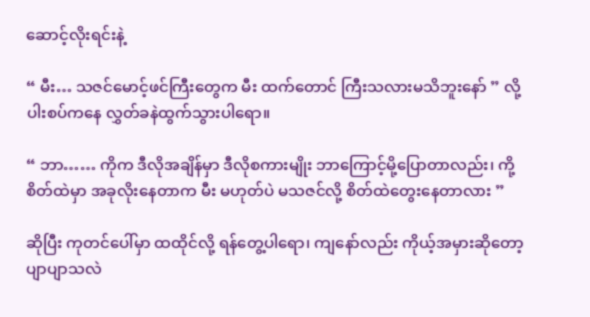ဆောင့်လိုးရင်းနဲ့

“ မီး… သဇင်မောင့်ဖင်ကြီးတွေက မီး ထက်တောင် ကြီးသလားမသိဘူးနော် ” လို့ ပါးစပ်ကနေ လွှတ်ခနဲထွက်သွားပါရော။

“ ဘာ…… ကိုက ဒီလိုအချိန်မှာ ဒီလိုစကားမျိုး ဘာကြောင့်မို့ပြောတာလည်း၊ ကို့စိတ်ထဲမှာ အခုလိုးနေတာက မီး မဟုတ်ပဲ မသဇင်လို့ စိတ်ထဲတွေးနေတာလား ”

ဆိုပြီး ကုတင်ပေါ်မှာ ထထိုင်လို့ ရန်တွေ့ပါရော၊ ကျနော်လည်း ကိုယ့်အမှားဆိုတော့ ပျာပျာသလဲ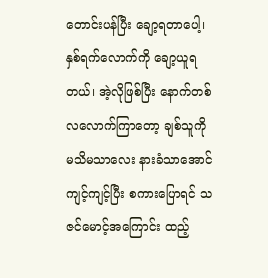တောင်းပန်ပြီး ချော့ရတာပေါ့၊ နှစ်ရက်လောက်ကို ချော့ယူရတယ်၊ အဲ့လိုဖြစ်ပြီး နောက်တစ်လလောက်ကြာတော့ ချစ်သူကို မသိမသာလေး နားခံသာအောင် ကျင့်ကျင့်ပြီး စကားပြောရင် သဇင်မောင့်အကြောင်း ထည့်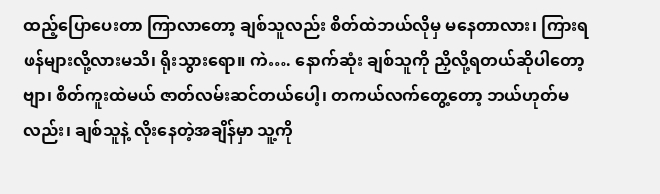ထည့်ပြောပေးတာ ကြာလာတော့ ချစ်သူလည်း စိတ်ထဲဘယ်လိုမှ မနေတာလား၊ ကြားရဖန်များလို့လားမသိ၊ ရိုးသွားရော။ ကဲ…. နောက်ဆုံး ချစ်သူကို ညှိလို့ရတယ်ဆိုပါတော့ဗျာ၊ စိတ်ကူးထဲမယ် ဇာတ်လမ်းဆင်တယ်ပေါ့၊ တကယ်လက်တွေ့တော့ ဘယ်ဟုတ်မလည်း၊ ချစ်သူနဲ့ လိုးနေတဲ့အချိန်မှာ သူ့ကို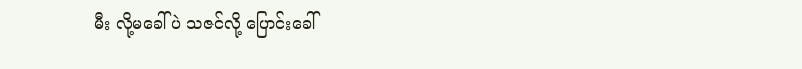မီး လို့မခေါ်ပဲ သဇင်လို့ ပြောင်းခေါ်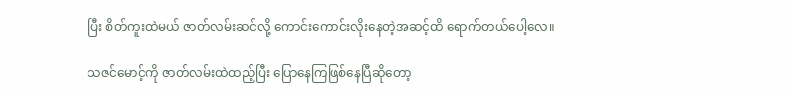ပြီး စိတ်ကူးထဲမယ် ဇာတ်လမ်းဆင်လို့ ကောင်းကောင်းလိုးနေတဲ့အဆင့်ထိ ရောက်တယ်ပေါ့လေ။

သဇင်မောင့်ကို ဇာတ်လမ်းထဲထည့်ပြီး ပြောနေကြဖြစ်နေပြီဆိုတော့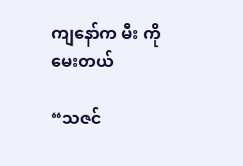ကျနော်က မီး ကို မေးတယ်

“သဇင်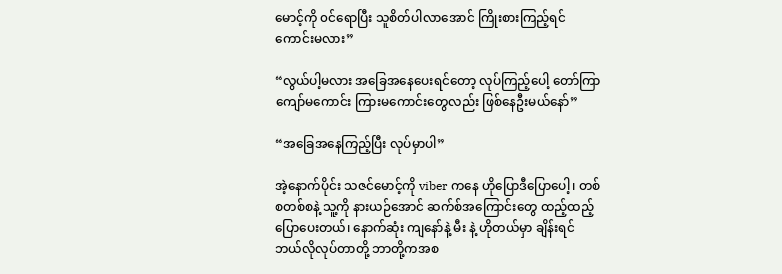မောင့်ကို ၀င်ရောပြီး သူစိတ်ပါလာအောင် ကြိုးစားကြည့်ရင် ကောင်းမလား”

“လွယ်ပါ့မလား အခြေအနေပေးရင်တော့ လုပ်ကြည့်ပေါ့ တော်ကြာ ကျော်မကောင်း ကြားမကောင်းတွေလည်း ဖြစ်နေဦးမယ်နော်”

“အခြေအနေကြည့်ပြီး လုပ်မှာပါ”

အဲ့နောက်ပိုင်း သဇင်မောင့်ကို viber ကနေ ဟိုပြောဒီပြောပေါ့၊ တစ်စတစ်စနဲ့ သူ့ကို နားယဉ်အောင် ဆက်စ်အကြောင်းတွေ ထည့်ထည့်ပြောပေးတယ်၊ နောက်ဆုံး ကျနော်နဲ့ မီး နဲ့ ဟိုတယ်မှာ ချိန်းရင် ဘယ်လိုလုပ်တာတို့ ဘာတို့ကအစ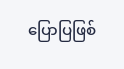ပြောပြဖြစ်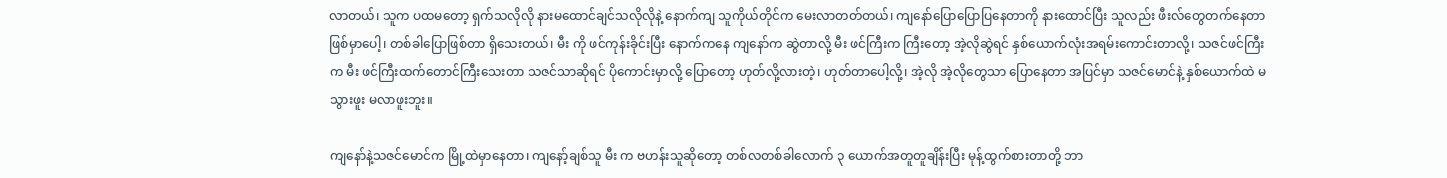လာတယ်၊ သူက ပထမတော့ ရှက်သလိုလို နားမထောင်ချင်သလိုလိုနဲ့ နောက်ကျ သူကိုယ်တိုင်က မေးလာတတ်တယ်၊ ကျနော်ပြောပြောပြနေတာကို နားထောင်ပြီး သူလည်း ဖီးလ်တွေတက်နေတာ ဖြစ်မှာပေါ့၊ တစ်ခါပြောဖြစ်တာ ရှိသေးတယ်၊ မီး ကို ဖင်ကုန်းခိုင်းပြီး နောက်ကနေ ကျနော်က ဆွဲတာလို့ မီး ဖင်ကြီးက ကြီးတော့ အဲ့လိုဆွဲရင် နှစ်ယောက်လုံးအရမ်းကောင်းတာလို့၊ သဇင်ဖင်ကြီးက မီး ဖင်ကြီးထက်တောင်ကြီးသေးတာ သဇင်သာဆိုရင် ပိုကောင်းမှာလို့ ပြောတော့ ဟုတ်လို့လားတဲ့၊ ဟုတ်တာပေါ့လို့၊ အဲ့လို အဲ့လိုတွေသာ ပြောနေတာ အပြင်မှာ သဇင်မောင်နဲ့ နှစ်ယောက်ထဲ မသွားဖူး မလာဖူးဘူး။

ကျနော်နဲ့သဇင်မောင်က မြို့ထဲမှာနေတာ၊ ကျနော့်ချစ်သူ မီး က ဗဟန်းသူဆိုတော့ တစ်လတစ်ခါလောက် ၃ ယောက်အတူတူချိန်းပြီး မုန့်ထွက်စားတာတို့ ဘာ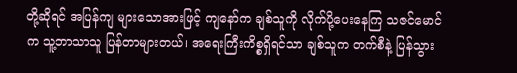တို့ဆိုရင် အပြန်ကျ များသောအားဖြင့် ကျနော်က ချစ်သူကို လိုက်ပို့ပေးနေကြ သဇင်မောင်က သူ့ဘာသာသူ ပြန်တာများတယ်၊ အရေးကြီးကိစ္စရှိရင်သာ ချစ်သူက တက်စီနဲ့ ပြန်သွား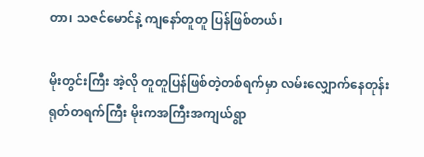တာ၊ သဇင်မောင်နဲ့ ကျနော်တူတူ ပြန်ဖြစ်တယ်၊

မိုးတွင်းကြီး အဲ့လို တူတူပြန်ဖြစ်တဲ့တစ်ရက်မှာ လမ်းလျှောက်နေတုန်း ရုတ်တရက်ကြီး မိုးကအကြီးအကျယ်ရွာ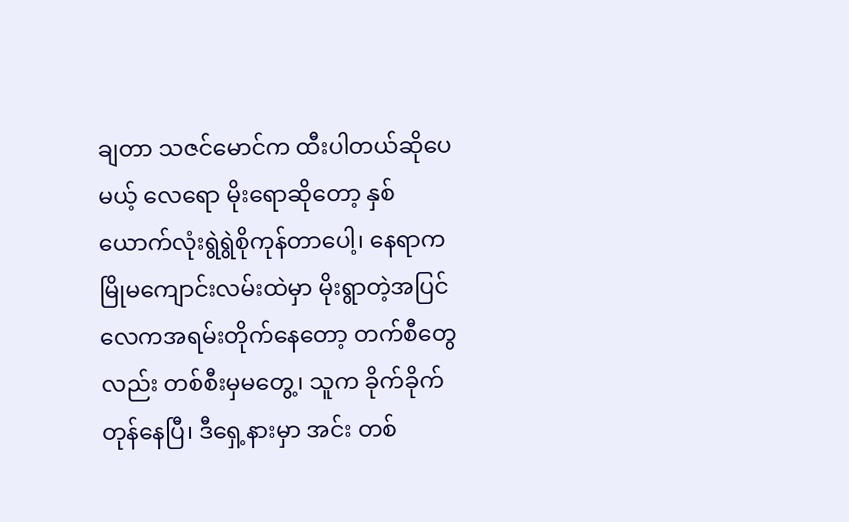ချတာ သဇင်မောင်က ထီးပါတယ်ဆိုပေမယ့် လေရော မိုးရောဆိုတော့ နှစ်ယောက်လုံးရွဲရွဲစိုကုန်တာပေါ့၊ နေရာက မြိုမကျောင်းလမ်းထဲမှာ မိုးရွာတဲ့အပြင် လေကအရမ်းတိုက်နေတော့ တက်စီတွေလည်း တစ်စီးမှမတွေ့၊ သူက ခိုက်ခိုက်တုန်နေပြီ၊ ဒီရှေ့နားမှာ အင်း တစ်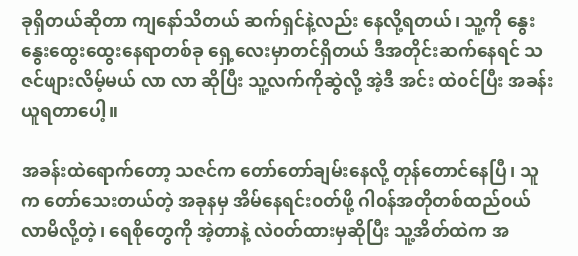ခုရှိတယ်ဆိုတာ ကျနော်သိတယ် ဆက်ရှင်နဲ့လည်း နေလို့ရတယ်၊ သူ့ကို နွေးနွေးထွေးထွေးနေရာတစ်ခု ရှေ့လေးမှာတင်ရှိတယ် ဒီအတိုင်းဆက်နေရင် သဇင်ဖျားလိမ့်မယ် လာ လာ ဆိုပြီး သူ့လက်ကိုဆွဲလို့ အဲ့ဒီ အင်း ထဲ၀င်ပြီး အခန်းယူရတာပေါ့။

အခန်းထဲရောက်တော့ သဇင်က တော်တော်ချမ်းနေလို့ တုန်တောင်နေပြီ၊ သူက တော်သေးတယ်တဲ့ အခုနမှ အိမ်နေရင်း၀တ်ဖို့ ဂါ၀န်အတိုတစ်ထည်၀ယ်လာမိလို့တဲ့၊ ရေစိုတွေကို အဲ့တာနဲ့ လဲ၀တ်ထားမှဆိုပြီး သူ့အိတ်ထဲက အ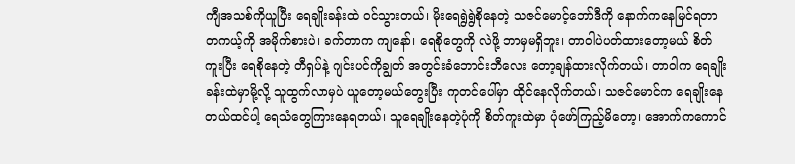ကျီအသစ်ကိုယူပြီး ရေချိုးခန်းထဲ ၀င်သွားတယ်၊ မိုးရေရွဲရွဲစိုနေတဲ့ သဇင်မောင့်ဘော်ဒီကို နောက်ကနေမြင်ရတာ တကယ့်ကို အမိုက်စားပဲ၊ ခက်တာက ကျနော်၊ ရေစိုတွေကို လဲဖို့ ဘာမှမရှိဘူး၊ တာဝါပဲပတ်ထားတော့မယ် စိတ်ကူးပြီး ရေစိုနေတဲ့ တီရှပ်နဲ့ ဂျင်းပင်ကိုချွတ် အတွင်းခံဘောင်းဘီလေး တော့ချန်ထားလိုက်တယ်၊ တာဝါက ရေချိုးခန်းထဲမှာမို့လို့ သူထွက်လာမှပဲ ယူတော့မယ်တွေးပြီး ကုတင်ပေါ်မှာ ထိုင်နေလိုက်တယ်၊ သဇင်မောင်က ရေချိုးနေတယ်ထင်ပါ့ ရေသံတွေကြားနေရတယ်၊ သူရေချိုးနေတဲ့ပုံကို စိတ်ကူးထဲမှာ ပုံဖော်ကြည့်မိတော့၊ အောက်ကကောင်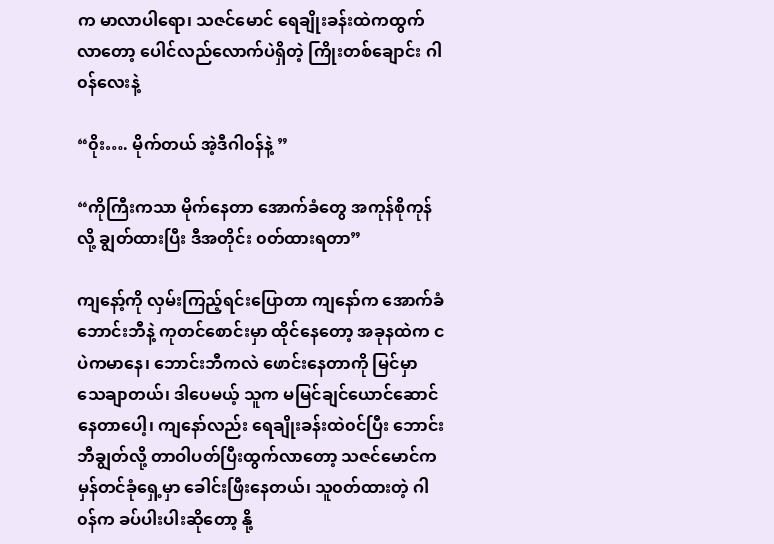က မာလာပါရော၊ သဇင်မောင် ရေချိုးခန်းထဲကထွက်လာတော့ ပေါင်လည်လောက်ပဲရှိတဲ့ ကြိုးတစ်ချောင်း ဂါ၀န်လေးနဲ့

“၀ိုး…. မိုက်တယ် အဲ့ဒီဂါ၀န်နဲ့ ”

“ကိုကြီးကသာ မိုက်နေတာ အောက်ခံတွေ အကုန်စိုကုန်လို့ ချွတ်ထားပြီး ဒီအတိုင်း ၀တ်ထားရတာ”

ကျနော့်ကို လှမ်းကြည့်ရင်းပြောတာ ကျနော်က အောက်ခံဘောင်းဘီနဲ့ ကုတင်စောင်းမှာ ထိုင်နေတော့ အခုနထဲက ငပဲကမာနေ၊ ဘောင်းဘီကလဲ ဖောင်းနေတာကို မြင်မှာသေချာတယ်၊ ဒါပေမယ့် သူက မမြင်ချင်ယောင်ဆောင်နေတာပေါ့၊ ကျနော်လည်း ရေချိုးခန်းထဲ၀င်ပြီး ဘောင်းဘီချွတ်လို့ တာဝါပတ်ပြီးထွက်လာတော့ သဇင်မောင်က မှန်တင်ခုံရှေ့မှာ ခေါင်းဖြီးနေတယ်၊ သူ၀တ်ထားတဲ့ ဂါ၀န်က ခပ်ပါးပါးဆိုတော့ နို့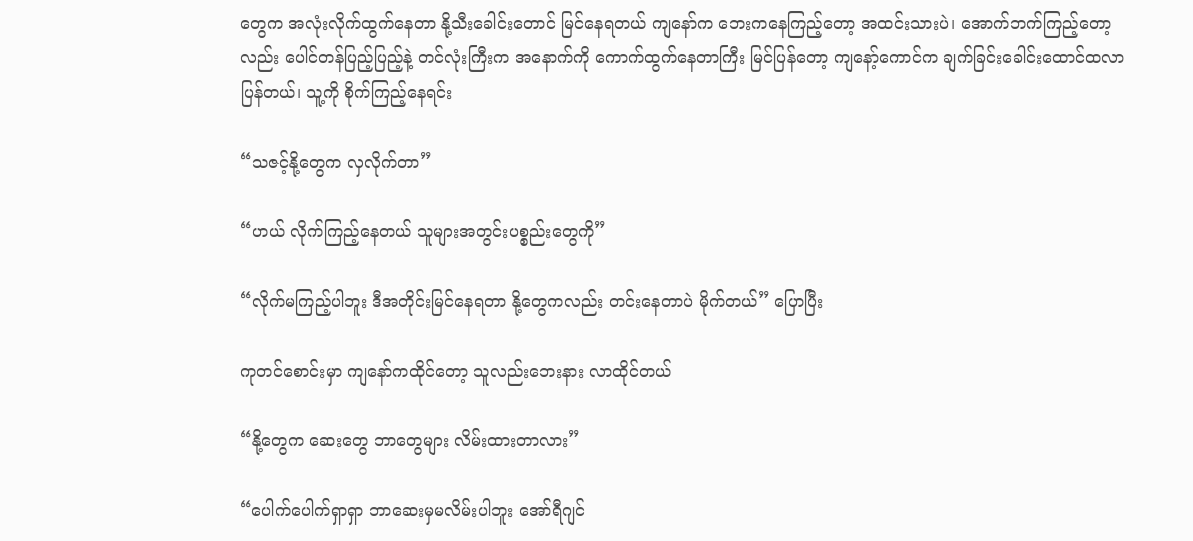တွေက အလုံးလိုက်ထွက်နေတာ နို့သီးခေါင်းတောင် မြင်နေရတယ် ကျနော်က ဘေးကနေကြည့်တော့ အထင်းသားပဲ၊ အောက်ဘက်ကြည့်တော့လည်း ပေါင်တန်ပြည့်ပြည့်နဲ့ တင်လုံးကြီးက အနောက်ကို ကောက်ထွက်နေတာကြီး မြင်ပြန်တော့ ကျနော့်ကောင်က ချက်ခြင်းခေါင်းထောင်ထလာပြန်တယ်၊ သူ့ကို စိုက်ကြည့်နေရင်း

“သဇင့်နို့တွေက လှလိုက်တာ”

“ဟယ် လိုက်ကြည့်နေတယ် သူများအတွင်းပစ္စည်းတွေကို”

“လိုက်မကြည့်ပါဘူး ဒီအတိုင်းမြင်နေရတာ နို့တွေကလည်း တင်းနေတာပဲ မိုက်တယ်” ပြောပြီး

ကုတင်စောင်းမှာ ကျနော်ကထိုင်တော့ သူလည်းဘေးနား လာထိုင်တယ်

“နို့တွေက ဆေးတွေ ဘာတွေများ လိမ်းထားတာလား”

“ပေါက်ပေါက်ရှာရှာ ဘာဆေးမှမလိမ်းပါဘူး အော်ရီဂျင်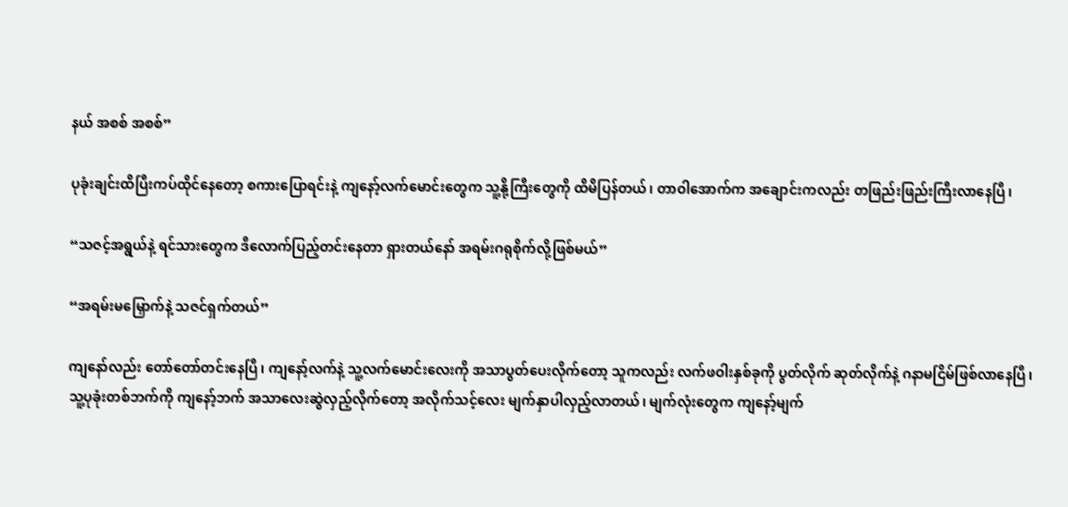နယ် အစစ် အစစ်”

ပုခုံးချင်းထိပြီးကပ်ထိုင်နေတော့ စကားပြောရင်းနဲ့ ကျနော့်လက်မောင်းတွေက သူ့နို့ကြီးတွေကို ထိမိပြန်တယ်၊ တာဝါအောက်က အချောင်းကလည်း တဖြည်းဖြည်းကြီးလာနေပြီ၊

“သဇင့်အရွယ်နဲ့ ရင်သားတွေက ဒီလောက်ပြည့်တင်းနေတာ ရှားတယ်နော် အရမ်းဂရုစိုက်လို့ဖြစ်မယ်”

“အရမ်းမမြှောက်နဲ့ သဇင်ရှက်တယ်”

ကျနော်လည်း တော်တော်တင်းနေပြီ၊ ကျနော့်လက်နဲ့ သူ့လက်မောင်းလေးကို အသာပွတ်ပေးလိုက်တော့ သူကလည်း လက်ဖဝါးနှစ်ခုကို ပွတ်လိုက် ဆုတ်လိုက်နဲ့ ဂနာမငြိမ်ဖြစ်လာနေပြီ၊ သူ့ပုခုံးတစ်ဘက်ကို ကျနော့်ဘက် အသာလေးဆွဲလှည့်လိုက်တော့ အလိုက်သင့်လေး မျက်နှာပါလှည့်လာတယ်၊ မျက်လုံးတွေက ကျနော့်မျက်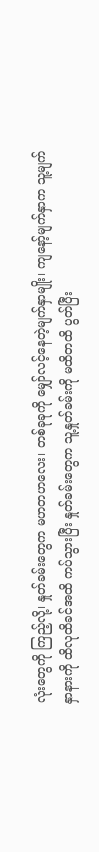လုံးတွေကို ကြည့်လို့၊ နှုတ်ခမ်းတွေက မဟတဟလေး၊ တစ်ခုခုကို မျှော်လင့်နေတဲ့မျက်နှာမျိုး၊ ကျနော့်မျက်နှာက သူ့မျက်နှာနားကို ထိလုထိခင်အထိ ကပ်သွားပြီး နှုတ်ခမ်းတွေက သူ့နှုတ်ခမ်းကို မထိတထိ ပွတ်ပြီး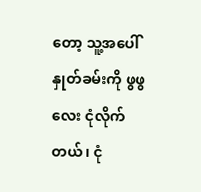တော့ သူ့အပေါ်နှုတ်ခမ်းကို ဖွဖွလေး ငုံလိုက်တယ်၊ ငုံ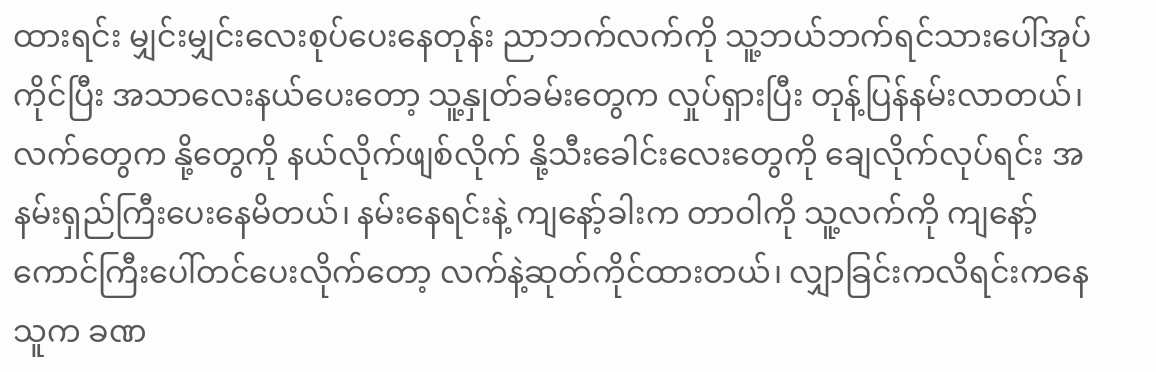ထားရင်း မျှင်းမျှင်းလေးစုပ်ပေးနေတုန်း ညာဘက်လက်ကို သူ့ဘယ်ဘက်ရင်သားပေါ်အုပ်ကိုင်ပြီး အသာလေးနယ်ပေးတော့ သူ့နှုတ်ခမ်းတွေက လှုပ်ရှားပြီး တုန့်ပြန်နမ်းလာတယ်၊ လက်တွေက နို့တွေကို နယ်လိုက်ဖျစ်လိုက် နို့သီးခေါင်းလေးတွေကို ချေလိုက်လုပ်ရင်း အနမ်းရှည်ကြီးပေးနေမိတယ်၊ နမ်းနေရင်းနဲ့ ကျနော့်ခါးက တာဝါကို သူ့လက်ကို ကျနော့်ကောင်ကြီးပေါ်တင်ပေးလိုက်တော့ လက်နဲ့ဆုတ်ကိုင်ထားတယ်၊ လျှာခြင်းကလိရင်းကနေ သူက ခဏ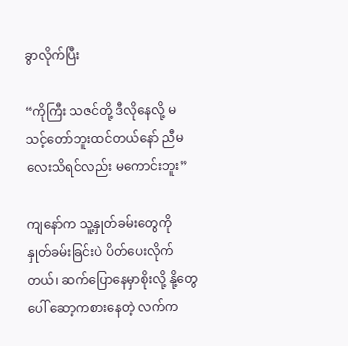ခွာလိုက်ပြီး

“ကိုကြီး သဇင်တို့ ဒီလိုနေလို့ မသင့်တော်ဘူးထင်တယ်နော် ညီမလေးသိရင်လည်း မကောင်းဘူး”

ကျနော်က သူ့နှုတ်ခမ်းတွေကို နှုတ်ခမ်းခြင်းပဲ ပိတ်ပေးလိုက်တယ်၊ ဆက်ပြောနေမှာစိုးလို့ နို့တွေပေါ် ဆော့ကစားနေတဲ့ လက်က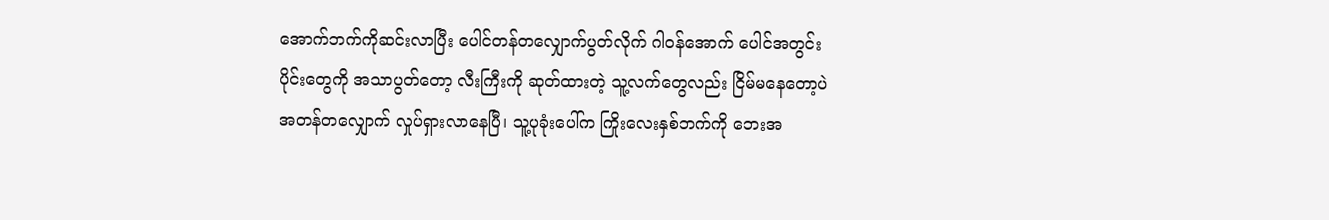အောက်ဘက်ကိုဆင်းလာပြီး ပေါင်တန်တလျှောက်ပွတ်လိုက် ဂါ၀န်အောက် ပေါင်အတွင်းပိုင်းတွေကို အသာပွတ်တော့ လီးကြီးကို ဆုတ်ထားတဲ့ သူ့လက်တွေလည်း ငြိမ်မနေတော့ပဲ အတန်တလျှောက် လှုပ်ရှားလာနေပြီ၊ သူ့ပုခုံးပေါ်က ကြိုးလေးနှစ်ဘက်ကို ဘေးအ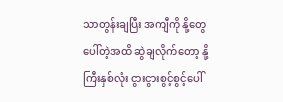သာတွန်းချပြီး အကျီကို နို့တွေပေါ်တဲ့အထိ ဆွဲချလိုက်တော့ နို့ကြီးနှစ်လုံး ငွားငွားစွင့်စွင့်ပေါ်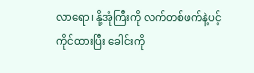လာရော၊ နို့အုံကြီးကို လက်တစ်ဖက်နဲ့ပင့်ကိုင်ထားပြီး ခေါင်းကို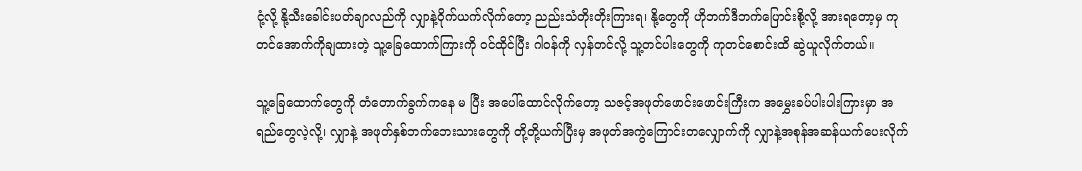ငုံ့လို့ နို့သီးခေါင်းပတ်ချာလည်ကို လျှာနဲ့၀ိုက်ယက်လိုက်တော့ ညည်းသံတိုးတိုးကြားရ၊ နို့တွေကို ဟိုဘက်ဒီဘက်ပြောင်းစို့လို့ အားရတော့မှ ကုတင်အောက်ကိုချထားတဲ့ သူ့ခြေထောက်ကြားကို ၀င်ထိုင်ပြီး ဂါ၀န်ကို လှန်တင်လို့ သူ့တင်ပါးတွေကို ကုတင်စောင်းထိ ဆွဲယူလိုက်တယ်။

သူ့ခြေထောက်တွေကို တံတောက်ခွက်ကနေ မ ပြီး အပေါ်ထောင်လိုက်တော့ သဇင့်အဖုတ်ဖောင်းဖောင်းကြီးက အမွှေးခပ်ပါးပါးကြားမှာ အရည်တွေလဲ့လို့၊ လျှာနဲ့ အဖုတ်နှစ်ဘက်ဘေးသားတွေကို တို့တို့ယက်ပြီးမှ အဖုတ်အကွဲကြောင်းတလျှောက်ကို လျှာနဲ့အစုန်အဆန်ယက်ပေးလိုက်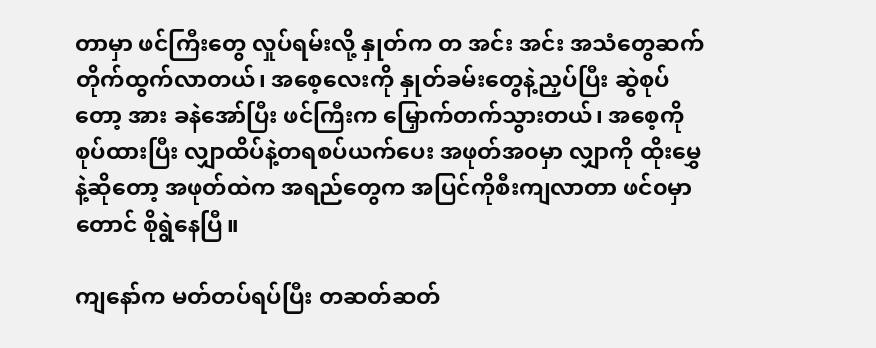တာမှာ ဖင်ကြီးတွေ လှုပ်ရမ်းလို့ နှုတ်က တ အင်း အင်း အသံတွေဆက်တိုက်ထွက်လာတယ်၊ အစေ့လေးကို နှုတ်ခမ်းတွေနဲ့ညှပ်ပြီး ဆွဲစုပ်တော့ အား ခနဲအော်ပြီး ဖင်ကြီးက မြှောက်တက်သွားတယ်၊ အစေ့ကို စုပ်ထားပြီး လျှာထိပ်နဲ့တရစပ်ယက်ပေး အဖုတ်အ၀မှာ လျှာကို ထိုးမွှေနဲ့ဆိုတော့ အဖုတ်ထဲက အရည်တွေက အပြင်ကိုစီးကျလာတာ ဖင်၀မှာတောင် စိုရွဲနေပြီ။

ကျနော်က မတ်တပ်ရပ်ပြီး တဆတ်ဆတ်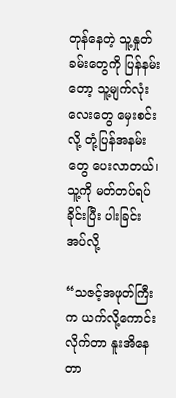တုန်နေတဲ့ သူ့နှုတ်ခမ်းတွေကို ပြန်နမ်းတော့ သူ့မျက်လုံးလေးတွေ မှေးစင်းလို့ တုံ့ပြန်အနမ်းတွေ ပေးလာတယ်၊ သူ့ကို မတ်တပ်ရပ်ခိုင်းပြီး ပါးခြင်းအပ်လို့

“သဇင့်အဖုတ်ကြီးက ယက်လို့ကောင်းလိုက်တာ နူးအိနေတာ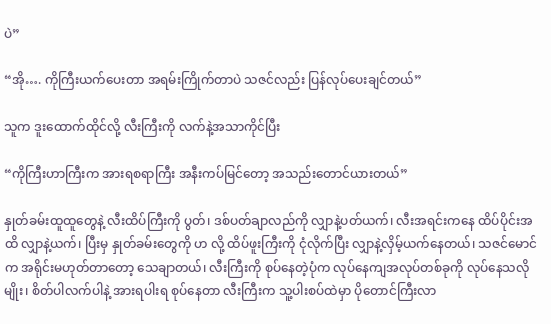ပဲ”

“အို…. ကိုကြီးယက်ပေးတာ အရမ်းကြိုက်တာပဲ သဇင်လည်း ပြန်လုပ်ပေးချင်တယ်”

သူက ဒူးထောက်ထိုင်လို့ လီးကြီးကို လက်နဲ့အသာကိုင်ပြီး

“ကိုကြီးဟာကြီးက အားရစရာကြီး အနီးကပ်မြင်တော့ အသည်းတောင်ယားတယ်”

နှုတ်ခမ်းထူထူတွေနဲ့ လီးထိပ်ကြီးကို ပွတ်၊ ဒစ်ပတ်ချာလည်ကို လျှာနဲ့ပတ်ယက်၊ လီးအရင်းကနေ ထိပ်ပိုင်းအထိ လျှာနဲ့ယက်၊ ပြီးမှ နှုတ်ခမ်းတွေကို ဟ လို့ ထိပ်ဖူးကြီးကို ငုံလိုက်ပြီး လျှာနဲ့လှိမ့်ယက်နေတယ်၊ သဇင်မောင်က အရိုင်းမဟုတ်တာတော့ သေချာတယ်၊ လီးကြီးကို စုပ်နေတဲ့ပုံက လုပ်နေကျအလုပ်တစ်ခုကို လုပ်နေသလိုမျိုး၊ စိတ်ပါလက်ပါနဲ့ အားရပါးရ စုပ်နေတာ လီးကြီးက သူ့ပါးစပ်ထဲမှာ ပိုတောင်ကြီးလာ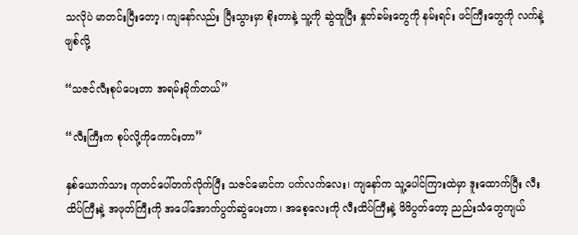သလိုပဲ မာတင်းပြီးတော့၊ ကျနော်လည်း ပြီးသွားမှာ စိုးတာနဲ့ သူ့ကို ဆွဲထူပြီး နှုတ်ခမ်းတွေကို နမ်းရင်း ဖင်ကြီးတွေကို လက်နဲ့ဖျစ်လို့

“သဇင်လီးစုပ်ပေးတာ အရမ်းမိုက်တယ်”

“လီးကြီးက စုပ်လို့ကိုကောင်းတာ”

နှစ်ယောက်သား ကုတင်ပေါ်တက်လိုက်ပြီး သဇင်မောင်က ပက်လက်လေး၊ ကျနော်က သူ့ပေါင်ကြားထဲမှာ ဒူးထောက်ပြီး လီးထိပ်ကြီးနဲ့ အဖုတ်ကြီးကို အပေါ်အောက်ပွတ်ဆွဲပေးတာ၊ အစေ့လေးကို လီးထိပ်ကြီးနဲ့ ဖိဖိပွတ်တော့ ညည်းသံတွေကျယ်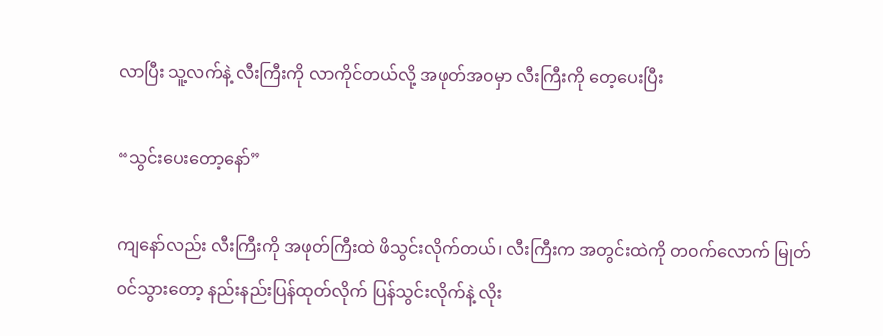လာပြီး သူ့လက်နဲ့ လီးကြီးကို လာကိုင်တယ်လို့ အဖုတ်အ၀မှာ လီးကြီးကို တေ့ပေးပြီး

“သွင်းပေးတော့နော်”

ကျနော်လည်း လီးကြီးကို အဖုတ်ကြီးထဲ ဖိသွင်းလိုက်တယ်၊ လီးကြီးက အတွင်းထဲကို တ၀က်လောက် မြုတ်၀င်သွားတော့ နည်းနည်းပြန်ထုတ်လိုက် ပြန်သွင်းလိုက်နဲ့ လိုး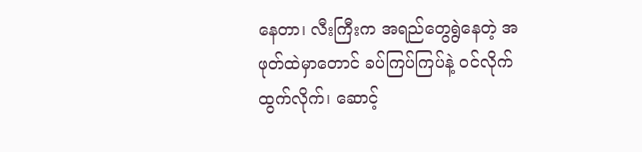နေတာ၊ လီးကြီးက အရည်တွေရွဲနေတဲ့ အဖုတ်ထဲမှာတောင် ခပ်ကြပ်ကြပ်နဲ့ ၀င်လိုက်ထွက်လိုက်၊ ဆောင့်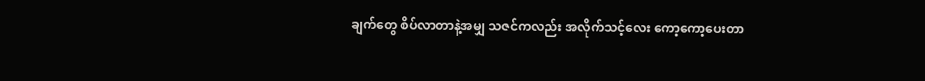ချက်တွေ စိပ်လာတာနဲ့အမျှ သဇင်ကလည်း အလိုက်သင့်လေး ကော့ကော့ပေးတာ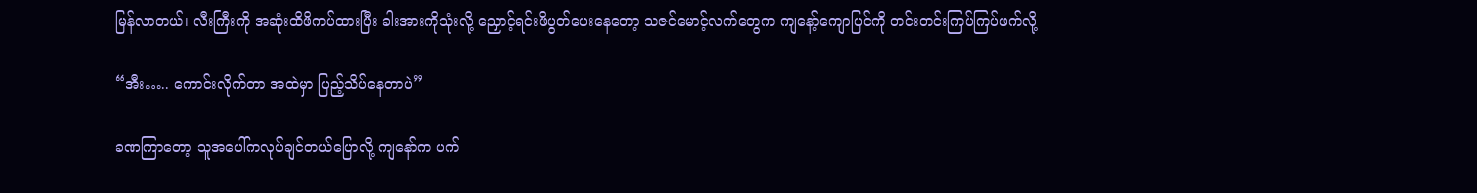မြန်လာတယ်၊ လီးကြီးကို အဆုံးထိဖိကပ်ထားပြီး ခါးအားကိုသုံးလို့ ညှောင့်ရင်းဖိပွတ်ပေးနေတော့ သဇင်မောင့်လက်တွေက ကျနော့်ကျောပြင်ကို တင်းတင်းကြပ်ကြပ်ဖက်လို့

“အီး….. ကောင်းလိုက်တာ အထဲမှာ ပြည့်သိပ်နေတာပဲ”

ခဏကြာတော့ သူအပေါ်ကလုပ်ချင်တယ်ပြောလို့ ကျနော်က ပက်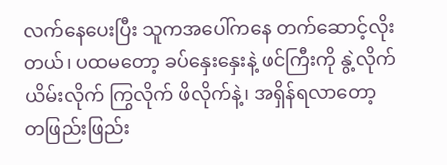လက်နေပေးပြီး သူကအပေါ်ကနေ တက်ဆောင့်လိုးတယ်၊ ပထမတော့ ခပ်နှေးနှေးနဲ့ ဖင်ကြီးကို နွဲ့လိုက်ယိမ်းလိုက် ကြွလိုက် ဖိလိုက်နဲ့၊ အရှိန်ရလာတော့ တဖြည်းဖြည်း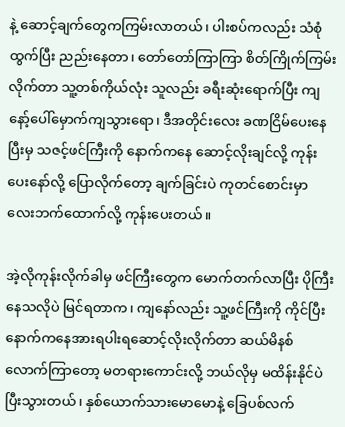နဲ့ ဆောင့်ချက်တွေကကြမ်းလာတယ်၊ ပါးစပ်ကလည်း သံစုံထွက်ပြီး ညည်းနေတာ၊ တော်တော်ကြာကြာ စိတ်ကြိုက်ကြမ်းလိုက်တာ သူ့တစ်ကိုယ်လုံး သူလည်း ခရီးဆုံးရောက်ပြီး ကျနော့်ပေါ်မှောက်ကျသွားရော၊ ဒီအတိုင်းလေး ခဏငြိမ်ပေးနေပြီးမှ သဇင့်ဖင်ကြီးကို နောက်ကနေ ဆောင့်လိုးချင်လို့ ကုန်းပေးနော်လို့ ပြောလိုက်တော့ ချက်ခြင်းပဲ ကုတင်စောင်းမှာ လေးဘက်ထောက်လို့ ကုန်းပေးတယ်။

အဲ့လိုကုန်းလိုက်ခါမှ ဖင်ကြီးတွေက မောက်တက်လာပြီး ပိုကြီးနေသလိုပဲ မြင်ရတာက၊ ကျနော်လည်း သူ့ဖင်ကြီးကို ကိုင်ပြီး နောက်ကနေအားရပါးရဆောင့်လိုးလိုက်တာ ဆယ်မိနစ်လောက်ကြာတော့ မတရားကောင်းလို့ ဘယ်လိုမှ မထိန်းနိုင်ပဲ ပြီးသွားတယ်၊ နှစ်ယောက်သားမောမောနဲ့ ခြေပစ်လက်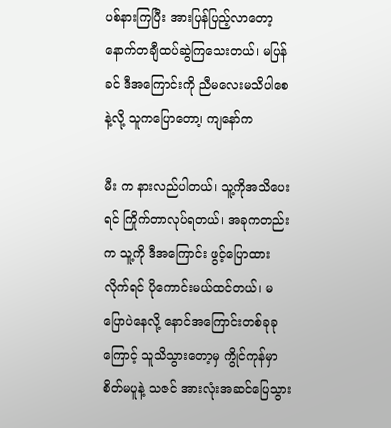ပစ်နားကြပြီး အားပြန်ပြည့်လာတော့ နောက်တချီထပ်ဆွဲကြသေးတယ်၊ မပြန်ခင် ဒီအကြောင်းကို ညီမလေးမသိပါစေနဲ့လို့ သူကပြောတော၊့ ကျနော်က

မီး က နားလည်ပါတယ်၊ သူ့ကိုအသိပေးရင် ကြိုက်တာလုပ်ရတယ်၊ အခုကတည်းက သူ့ကို ဒီအကြောင်း ဖွင့်ပြောထားလိုက်ရင် ပိုကောင်းမယ်ထင်တယ်၊ မပြောပဲနေလို့ နောင်အကြောင်းတစ်ခုခုကြောင့် သူသိသွားတော့မှ ကွိုင်ကုန်မှာ စိတ်မပူနဲ့ သဇင် အားလုံးအဆင်ပြေသွား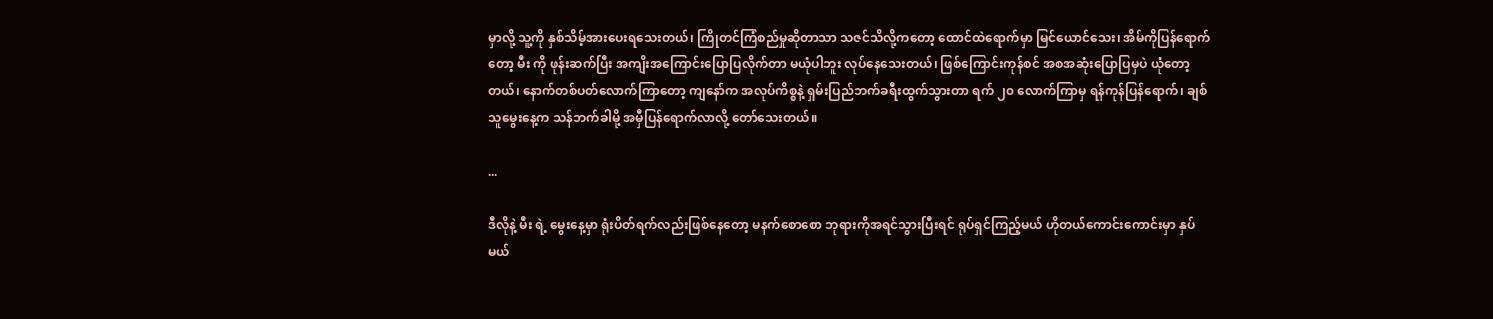မှာလို့ သူ့ကို နှစ်သိမ့်အားပေးရသေးတယ်၊ ကြိုတင်ကြံစည်မှုဆိုတာသာ သဇင်သိလို့ကတော့ ထောင်ထဲရောက်မှာ မြင်ယောင်သေး၊ အိမ်ကိုပြန်ရောက်တော့ မီး ကို ဖုန်းဆက်ပြီး အကျိးအကြောင်းပြောပြလိုက်တာ မယုံပါဘူး လုပ်နေသေးတယ်၊ ဖြစ်ကြောင်းကုန်စင် အစအဆုံးပြောပြမှပဲ ယုံတော့တယ်၊ နောက်တစ်ပတ်လောက်ကြာတော့ ကျနော်က အလုပ်ကိစ္စနဲ့ ရှမ်းပြည်ဘက်ခရီးထွက်သွားတာ ရက် ၂၀ လောက်ကြာမှ ရန်ကုန်ပြန်ရောက်၊ ချစ်သူမွေးနေ့က သန်ဘက်ခါမို့ အမှီပြန်ရောက်လာလို့ တော်သေးတယ်။

...

ဒီလိုနဲ့ မီး ရဲ့ မွေးနေ့မှာ ရုံးပိတ်ရက်လည်းဖြစ်နေတော့ မနက်စောစော ဘုရားကိုအရင်သွားပြီးရင် ရုပ်ရှင်ကြည့်မယ် ဟိုတယ်ကောင်းကောင်းမှာ နှပ်မယ်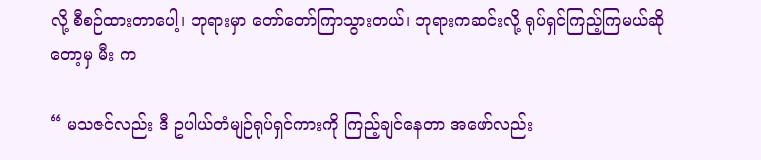လို့ စီစဉ်ထားတာပေါ့၊ ဘုရားမှာ တော်တော်ကြာသွားတယ်၊ ဘုရားကဆင်းလို့ ရုပ်ရှင်ကြည့်ကြမယ်ဆိုတော့မှ မီး က

“ မသဇင်လည်း ဒီ ဥပါယ်တံမျဉ်ရုပ်ရှင်ကားကို ကြည့်ချင်နေတာ အဖော်လည်း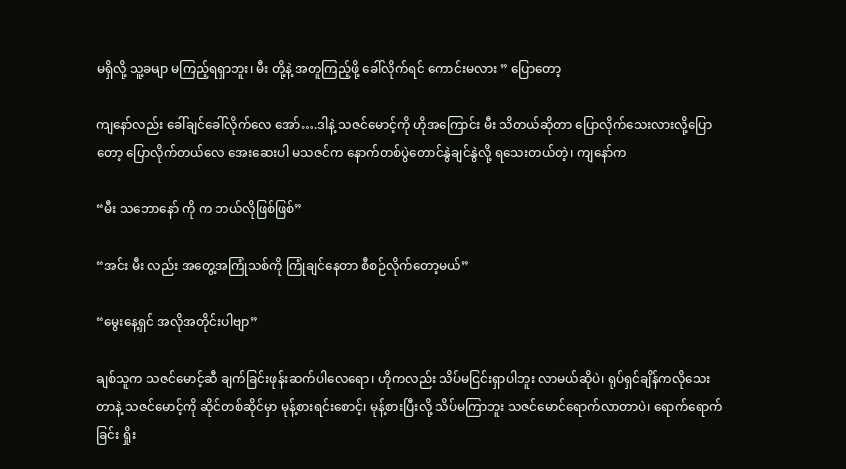မရှိလို့ သူ့ခမျာ မကြည့်ရရှာဘူး၊ မီး တို့နဲ့ အတူကြည့်ဖို့ ခေါ်လိုက်ရင် ကောင်းမလား ” ပြောတော့

ကျနော်လည်း ခေါ်ချင်ခေါ်လိုက်လေ အော်….ဒါနဲ့ သဇင်မောင့်ကို ဟိုအကြောင်း မီး သိတယ်ဆိုတာ ပြောလိုက်သေးလားလို့ပြောတော့ ပြောလိုက်တယ်လေ အေးဆေးပါ မသဇင်က နောက်တစ်ပွဲတောင်နွဲချင်နွဲလို့ ရသေးတယ်တဲ့၊ ကျနော်က

“မီး သဘောနော် ကို က ဘယ်လိုဖြစ်ဖြစ်”

“အင်း မီး လည်း အတွေ့အကြုံသစ်ကို ကြုံချင်နေတာ စီစဉ်လိုက်တော့မယ်”

“မွေးနေ့ရှင် အလိုအတိုင်းပါဗျာ”

ချစ်သူက သဇင်မောင့်ဆီ ချက်ခြင်းဖုန်းဆက်ပါလေရော၊ ဟိုကလည်း သိပ်မငြင်းရှာပါဘူး လာမယ်ဆိုပဲ၊ ရုပ်ရှင်ချိန်ကလိုသေးတာနဲ့ သဇင်မောင့်ကို ဆိုင်တစ်ဆိုင်မှာ မုန့်စားရင်းစောင့်၊ မုန့်စားပြီးလို့ သိပ်မကြာဘူး သဇင်မောင်ရောက်လာတာပဲ၊ ရောက်ရောက်ခြင်း ရှိုး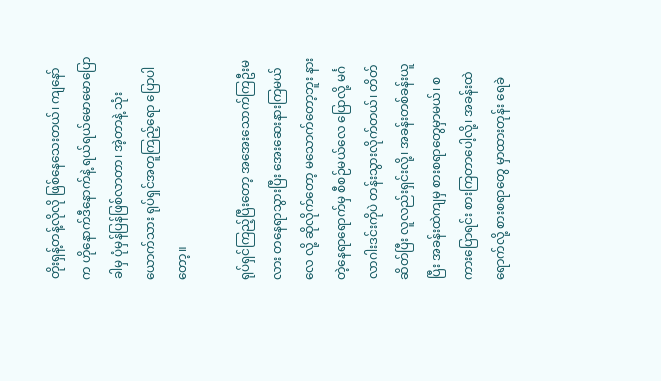တိုးရှန့်တန့်လိုလို ဖြစ်နေသေးတယ်၊ ကျနော်က ဟိုနောက်ဒီနောက်နဲ့ ရယ်ရယ်မောမောပြောခါမှ ပုံမှန်ပြန်ဖြစ်လာတာ၊ အဲ့တာနဲ့ သုံးယောက်သား ရုပ်ရှင်အတူကြည့်ရော ပြောပါတော့။

ရုပ်ရှင်ကြည့်ပြီးတော့ အအေးသောက်ကြဦးမလား တနေရာသွားပြီး အေးဆေးနားကြမယ်လေ လို့ ဆိုလိုက်တော့ မသောက်တော့ဘူး နားတဲ့နေရာရောက်မှ စီစဉ်မယ်လေ ပြောလို့ မင်္ဂလာဂါးဒင်းကိုပဲ တန်းသွားလိုက်တယ်၊ တိတ်ဆိတ်ပြီး လူလည်းရှင်းလို့၊ အခန်းတစ်ခန်းယူပြီး အခန်းထဲကျမှ စားစရာတွေမှာမယ်၊ စကားပြောရင်း စားကြတာပေါ့လို့၊ အခန်းထဲရောက်လို့ စားစရာတွေ မှာထားတုန်း ရေခဲ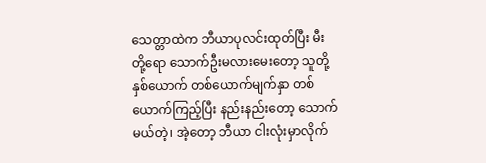သေတ္တာထဲက ဘီယာပုလင်းထုတ်ပြီး မီး တို့ရော သောက်ဦးမလားမေးတော့ သူတို့နှစ်ယောက် တစ်ယောက်မျက်နှာ တစ်ယောက်ကြည့်ပြီး နည်းနည်းတော့ သောက်မယ်တဲ့၊ အဲ့တော့ ဘီယာ ငါးလုံးမှာလိုက်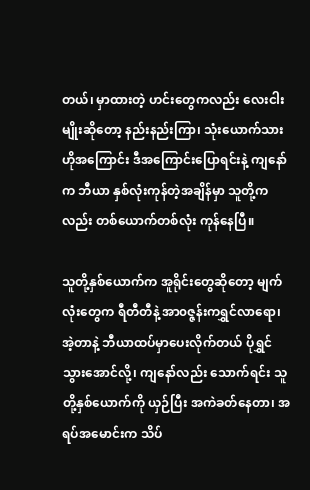တယ်၊ မှာထားတဲ့ ဟင်းတွေကလည်း လေးငါးမျိုးဆိုတော့ နည်းနည်းကြာ၊ သုံးယောက်သား ဟိုအကြောင်း ဒီအကြောင်းပြောရင်းနဲ့ ကျနော်က ဘီယာ နှစ်လုံးကုန်တဲ့အချိန်မှာ သူတို့ကလည်း တစ်ယောက်တစ်လုံး ကုန်နေပြီ။

သူတို့နှစ်ယောက်က အူရိုင်းတွေဆိုတော့ မျက်လုံးတွေက ရီတီတီနဲ့ အာ၀ဇ္ဇန်းကရွှင်လာရော၊ အဲ့တာနဲ့ ဘီယာထပ်မှာပေးလိုက်တယ် ပိုရွှင်သွားအောင်လို့၊ ကျနော်လည်း သောက်ရင်း သူတို့နှစ်ယောက်ကို ယှဉ်ပြီး အကဲခတ်နေတာ၊ အရပ်အမောင်းက သိပ်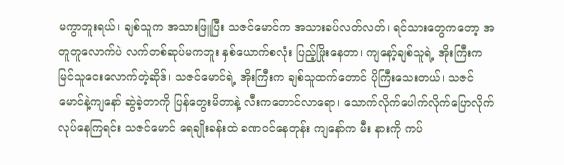မကွာဘူးရယ်၊ ချစ်သူက အသားဖြူပြီး သဇင်မောင်က အသားခပ်လတ်လတ်၊ ရင်သားတွေကတော့ အတူတူလောက်ပဲ လက်တစ်ဆုပ်မကဘူး နှစ်ယောက်စလုံး ပြည့်ဖြိုးနေတာ၊ ကျနော့်ချစ်သူရဲ့ အိုးကြီးက မြင်သူငေးလောက်တဲ့ဆိုဒ်၊ သဇင်မောင်ရဲ့ အိုးကြီးက ချစ်သူထက်တောင် ပိုကြီးသေးတယ်၊ သဇင်မောင်နဲ့ကျနော် ဆွဲခဲ့တာကို ပြန်တွေးမိတာနဲ့ လီးကတောင်လာရော၊ သောက်လိုက်ပေါက်လိုက်ပြောလိုက်လုပ်နေကြရင်း သဇင်မောင် ရေချိုးခန်းထဲ ခဏ၀င်နေတုန်း ကျနော်က မီး နားကို ကပ်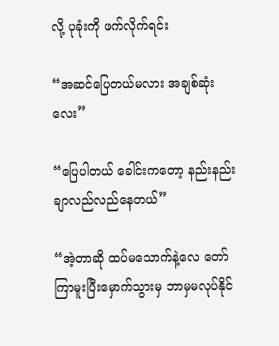လို့ ပုခုံးကို ဖက်လိုက်ရင်း

“အဆင်ပြေတယ်မလား အချစ်ဆုံးလေး”

“ပြေပါတယ် ခေါင်းကတော့ နည်းနည်းချာလည်လည်နေတယ်”

“အဲ့တာဆို ထပ်မသောက်နဲ့လေ တော်ကြာမူးပြီးမှောက်သွားမှ ဘာမှမလုပ်နိုင်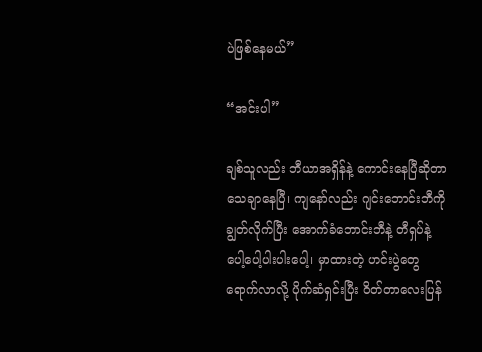ပဲဖြစ်နေမယ်”

“အင်းပါ”

ချစ်သူလည်း ဘီယာအရှိန်နဲ့ ကောင်းနေပြီဆိုတာ သေချာနေပြီ၊ ကျနော်လည်း ဂျင်းဘောင်းဘီကို ချွတ်လိုက်ပြီး အောက်ခံဘောင်းဘီနဲ့ တီရှပ်နဲ့ ပေါ့ပေါ့ပါးပါးပေါ့၊ မှာထားတဲ့ ဟင်းပွဲတွေရောက်လာလို့ ပိုက်ဆံရှင်းပြီး ၀ိတ်တာလေးပြန်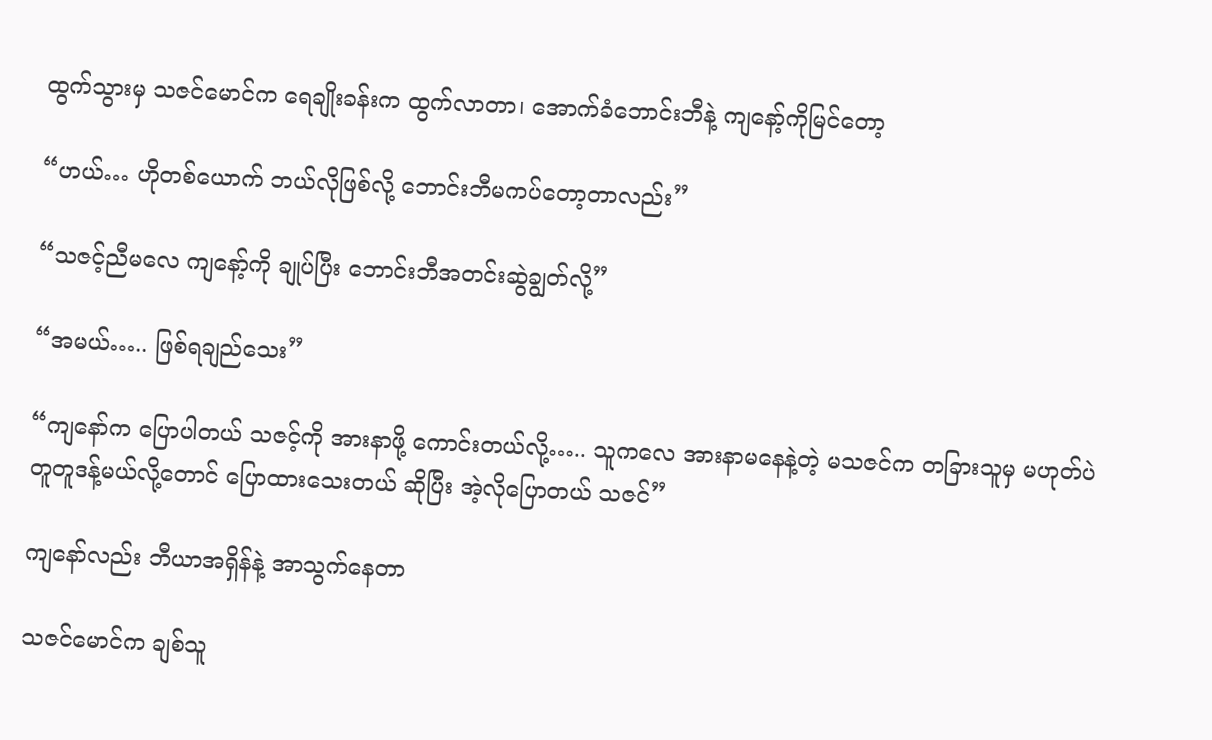ထွက်သွားမှ သဇင်မောင်က ရေချိုးခန်းက ထွက်လာတာ၊ အောက်ခံဘောင်းဘီနဲ့ ကျနော့်ကိုမြင်တော့

“ဟယ်… ဟိုတစ်ယောက် ဘယ်လိုဖြစ်လို့ ဘောင်းဘီမကပ်တော့တာလည်း”

“သဇင့်ညီမလေ ကျနော့်ကို ချုပ်ပြီး ဘောင်းဘီအတင်းဆွဲချွတ်လို့”

“အမယ်….. ဖြစ်ရချည်သေး”

“ကျနော်က ပြောပါတယ် သဇင့်ကို အားနာဖို့ ကောင်းတယ်လို့….. သူကလေ အားနာမနေနဲ့တဲ့ မသဇင်က တခြားသူမှ မဟုတ်ပဲ တူတူဒန့်မယ်လို့တောင် ပြောထားသေးတယ် ဆိုပြီး အဲ့လိုပြောတယ် သဇင်”

ကျနော်လည်း ဘီယာအရှိန်နဲ့ အာသွက်နေတာ

သဇင်မောင်က ချစ်သူ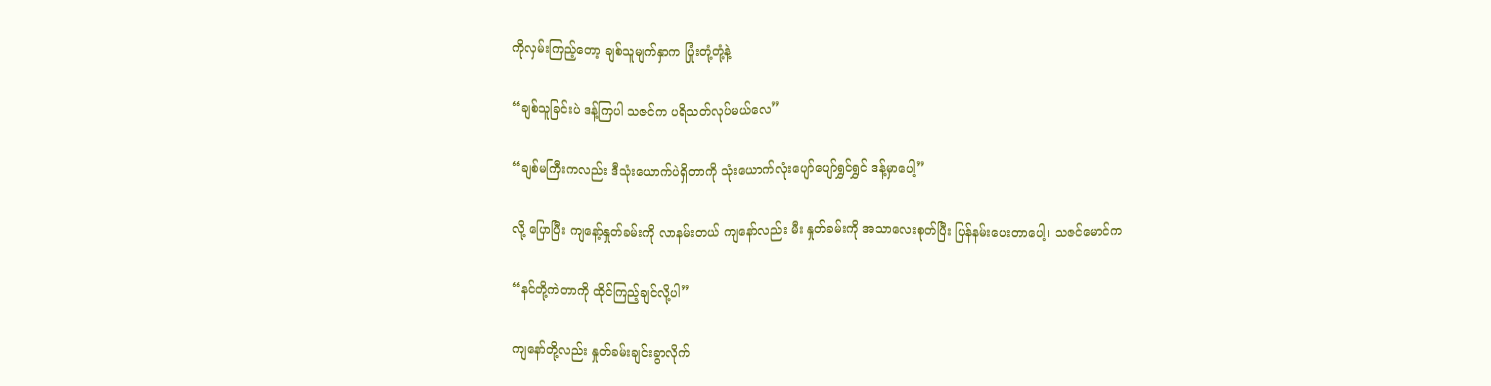ကိုလှမ်းကြည့်တော့ ချစ်သူမျက်နှာက ပြုံးတုံ့တုံ့နဲ့

“ချစ်သူခြင်းပဲ ဒန့်ကြပါ သဇင်က ပရိသတ်လုပ်မယ်လေ”

“ချစ်မကြီးကလည်း ဒီသုံးယောက်ပဲရှိတာကို သုံးယောက်လုံးပျော်ပျော်ရွှင်ရွှင် ဒန့်မှာပေါ့”

လို့ ပြောပြီး ကျနော့်နှုတ်ခမ်းကို လာနမ်းတယ် ကျနော်လည်း မီး နှုတ်ခမ်းကို အသာလေးစုတ်ပြီး ပြန်နမ်းပေးတာပေါ့၊ သဇင်မောင်က

“နင်တို့ကဲတာကို ထိုင်ကြည့်ချင်လို့ပါ”

ကျနော်တို့လည်း နှုတ်ခမ်းချင်းခွာလိုက်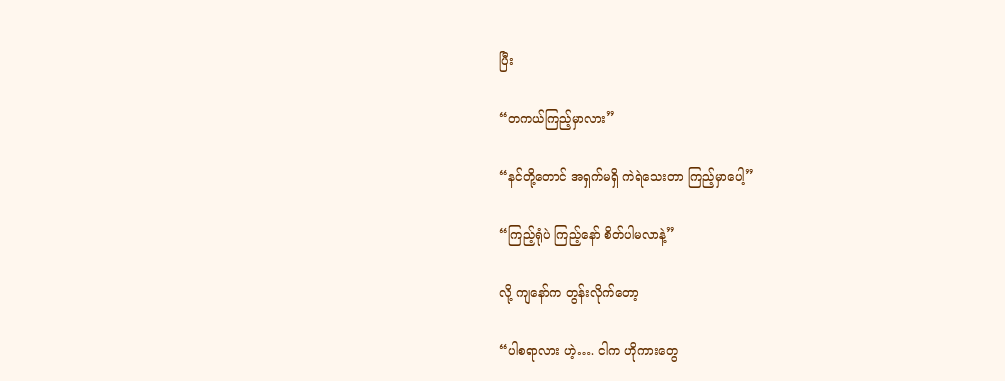ပြီး

“တကယ်ကြည့်မှာလား”

“နင်တို့တောင် အရှက်မရှိ ကဲရဲသေးတာ ကြည့်မှာပေါ့”

“ကြည့်ရုံပဲ ကြည့်နော် စိတ်ပါမလာနဲ့”

လို့ ကျနော်က တွန်းလိုက်တော့

“ပါစရာလား ဟဲ့…. ငါက ဟိုကားတွေ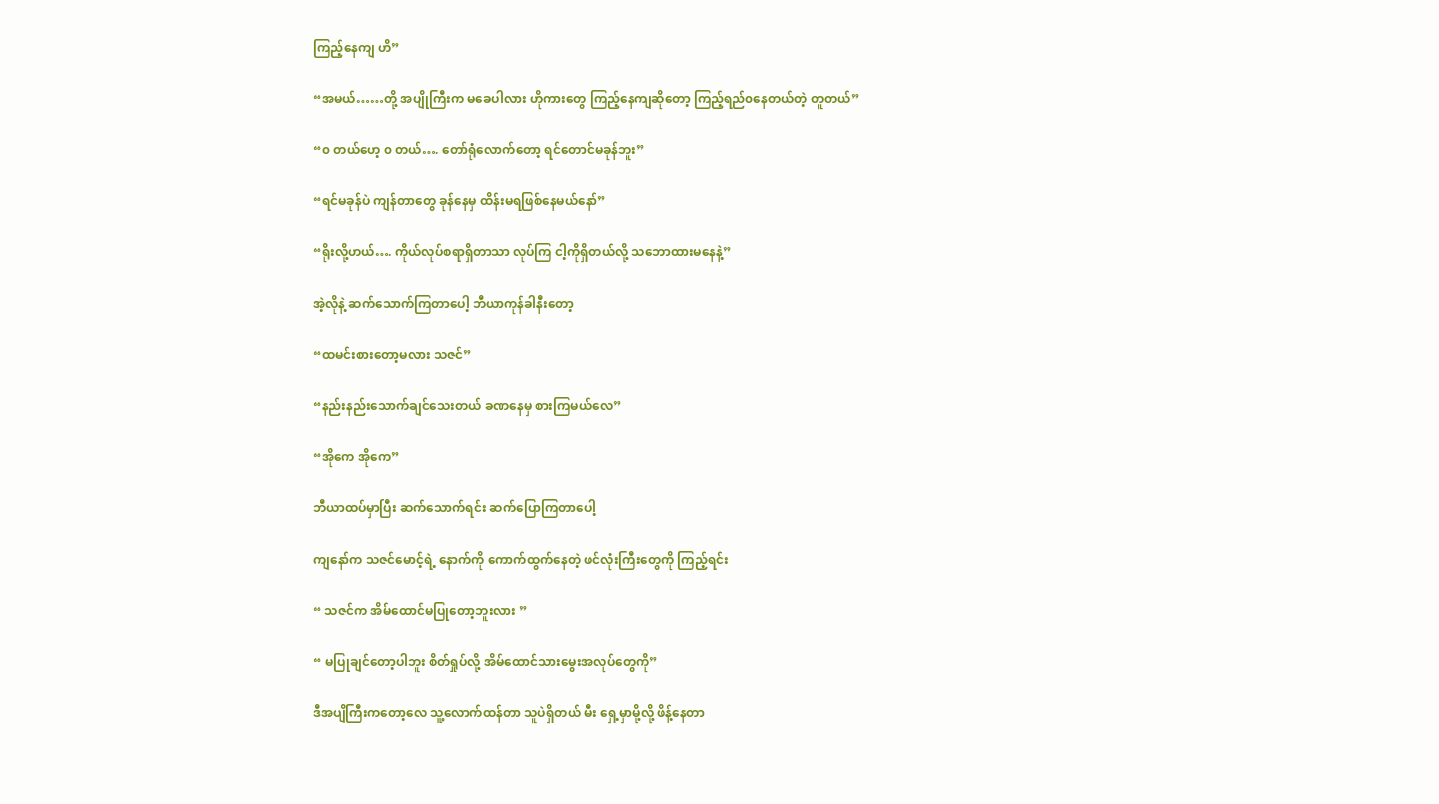ကြည့်နေကျ ဟိ”

“အမယ်……တို့ အပျိုကြီးက မခေပါလား ဟိုကားတွေ ကြည့်နေကျဆိုတော့ ကြည့်ရည်၀နေတယ်တဲ့ တူတယ်”

“၀ တယ်ဟေ့ ၀ တယ်…. တော်ရုံလောက်တော့ ရင်တောင်မခုန်ဘူး”

“ရင်မခုန်ပဲ ကျန်တာတွေ ခုန်နေမှ ထိန်းမရဖြစ်နေမယ်နော်”

“ရိုးလို့ဟယ်…. ကိုယ်လုပ်စရာရှိတာသာ လုပ်ကြ ငါ့ကိုရှိတယ်လို့ သဘောထားမနေနဲ့”

အဲ့လိုနဲ့ ဆက်သောက်ကြတာပေါ့ ဘီယာကုန်ခါနီးတော့

“ထမင်းစားတော့မလား သဇင်”

“နည်းနည်းသောက်ချင်သေးတယ် ခဏနေမှ စားကြမယ်လေ”

“အိုကေ အိုကေ”

ဘီယာထပ်မှာပြီး ဆက်သောက်ရင်း ဆက်ပြောကြတာပေါ့

ကျနော်က သဇင်မောင့်ရဲ့ နောက်ကို ကောက်ထွက်နေတဲ့ ဖင်လုံးကြီးတွေကို ကြည့်ရင်း

“ သဇင်က အိမ်ထောင်မပြုတော့ဘူးလား ”

“ မပြုချင်တော့ပါဘူး စိတ်ရှုပ်လို့ အိမ်ထောင်သားမွေးအလုပ်တွေကို”

ဒီအပျိကြီးကတော့လေ သူ့လောက်ထန်တာ သူပဲရှိတယ် မီး ရှေ့မှာမို့လို့ ဖိန့်နေတာ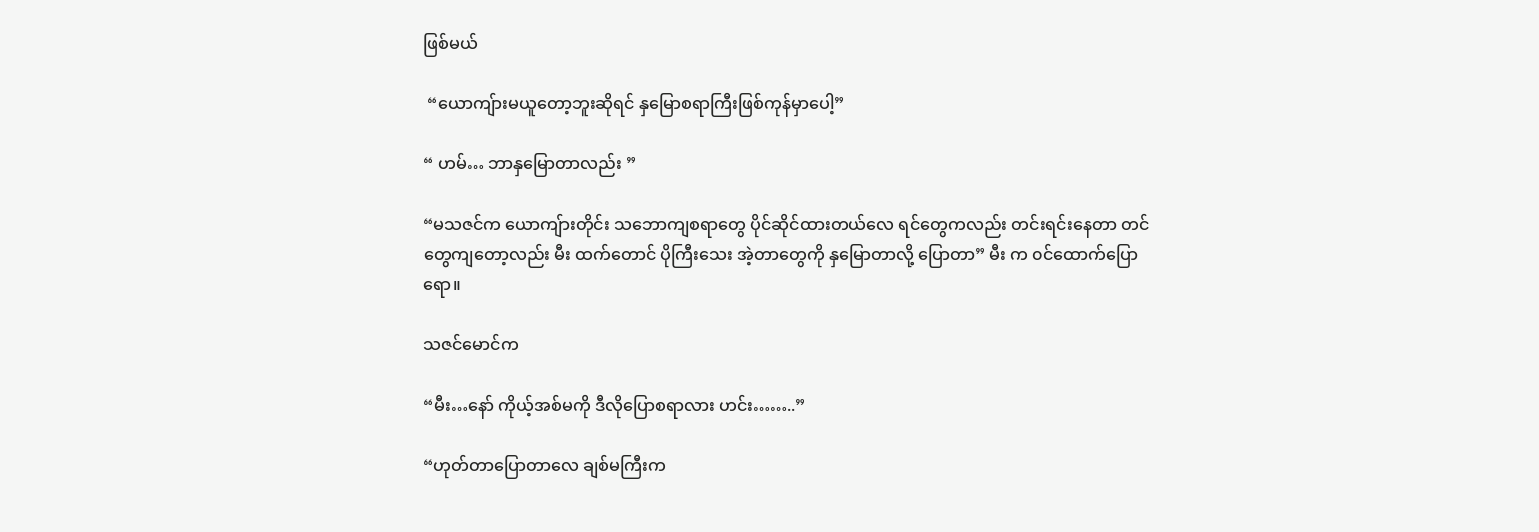ဖြစ်မယ်

 “ယောကျ်ားမယူတော့ဘူးဆိုရင် နှမြောစရာကြီးဖြစ်ကုန်မှာပေါ့”

“ ဟမ်… ဘာနှမြောတာလည်း ”

“မသဇင်က ယောကျ်ားတိုင်း သဘောကျစရာတွေ ပိုင်ဆိုင်ထားတယ်လေ ရင်တွေကလည်း တင်းရင်းနေတာ တင်တွေကျတော့လည်း မီး ထက်တောင် ပိုကြီးသေး အဲ့တာတွေကို နှမြောတာလို့ ပြောတာ” မီး က ၀င်ထောက်ပြောရော။

သဇင်မောင်က

“မီး…နော် ကိုယ့်အစ်မကို ဒီလိုပြောစရာလား ဟင်း……..”

“ဟုတ်တာပြောတာလေ ချစ်မကြီးက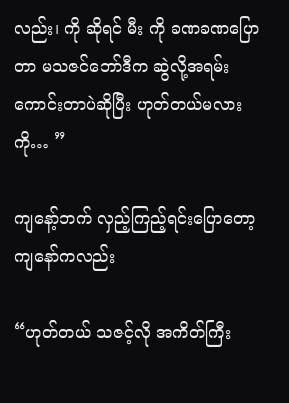လည်း၊ ကို ဆိုရင် မီး ကို ခဏခဏပြောတာ မသဇင်ဘော်ဒီက ဆွဲလို့အရမ်းကောင်းတာပဲဆိုပြီး ဟုတ်တယ်မလား ကို… ”

ကျနော့်ဘက် လှည့်ကြည့်ရင်းပြောတော့ ကျနော်ကလည်း

“ဟုတ်တယ် သဇင့်လို အကိတ်ကြီး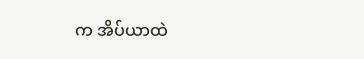က အိပ်ယာထဲ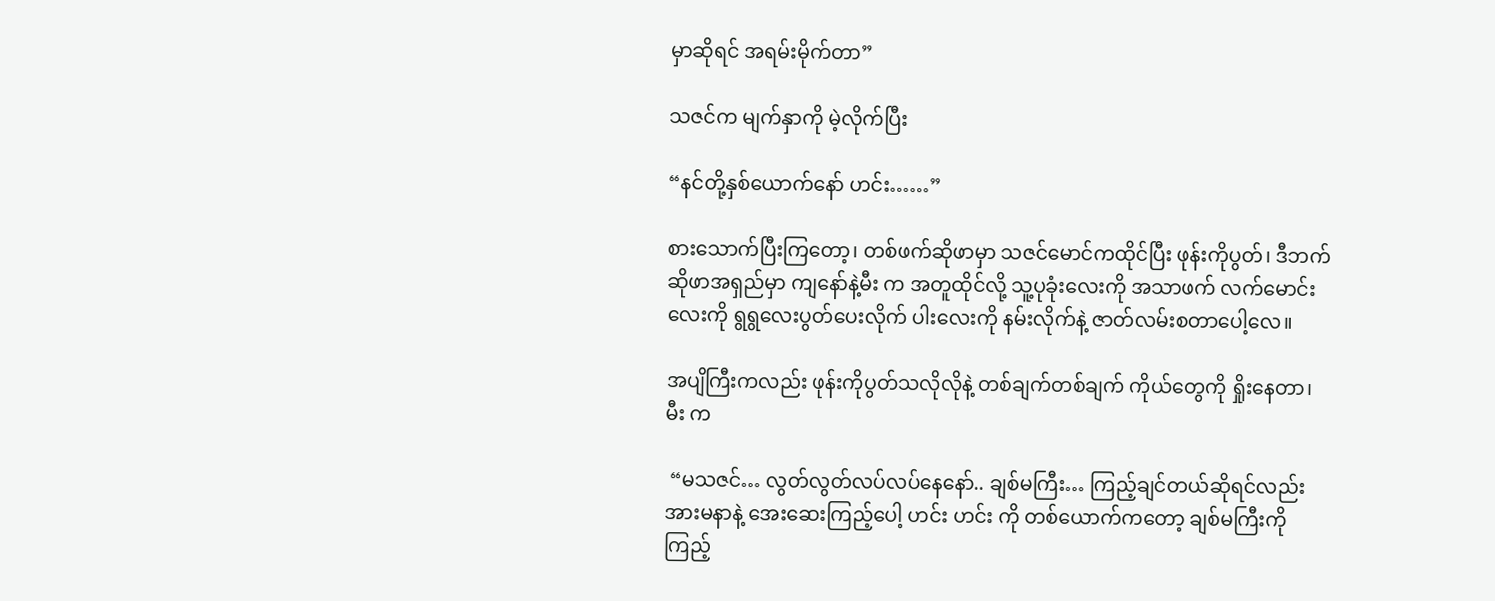မှာဆိုရင် အရမ်းမိုက်တာ”

သဇင်က မျက်နှာကို မဲ့လိုက်ပြီး

“နင်တို့နှစ်ယောက်နော် ဟင်း……”

စားသောက်ပြီးကြတော့၊ တစ်ဖက်ဆိုဖာမှာ သဇင်မောင်ကထိုင်ပြီး ဖုန်းကိုပွတ်၊ ဒီဘက်ဆိုဖာအရှည်မှာ ကျနော်နဲ့မီး က အတူထိုင်လို့ သူ့ပုခုံးလေးကို အသာဖက် လက်မောင်းလေးကို ရွရွလေးပွတ်ပေးလိုက် ပါးလေးကို နမ်းလိုက်နဲ့ ဇာတ်လမ်းစတာပေါ့လေ။

အပျိကြီးကလည်း ဖုန်းကိုပွတ်သလိုလိုနဲ့ တစ်ချက်တစ်ချက် ကိုယ်တွေကို ရှိုးနေတာ၊ မီး က

 “မသဇင်… လွတ်လွတ်လပ်လပ်နေနော်.. ချစ်မကြီး… ကြည့်ချင်တယ်ဆိုရင်လည်း အားမနာနဲ့ အေးဆေးကြည့်ပေါ့ ဟင်း ဟင်း ကို တစ်ယောက်ကတော့ ချစ်မကြီးကို ကြည့်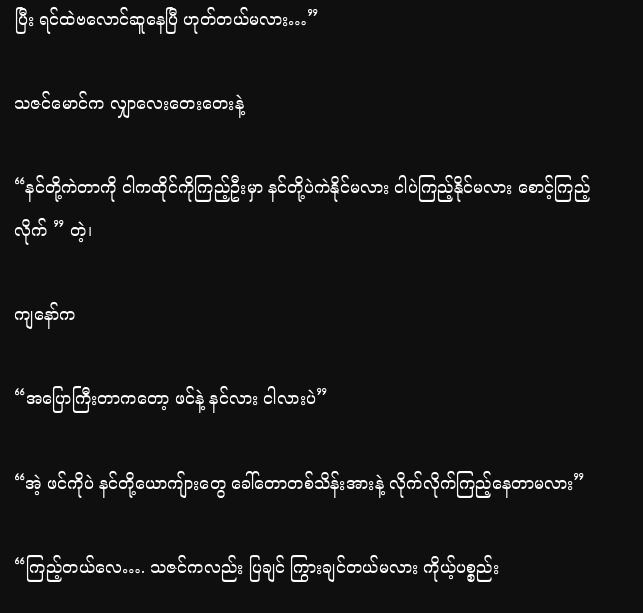ပြီး ရင်ထဲဗလောင်ဆူနေပြီ ဟုတ်တယ်မလား…”

သဇင်မောင်က လျှာလေးတေးတေးနဲ့

“နင်တို့ကဲတာကို ငါကထိုင်ကိုကြည့်ဦးမှာ နင်တို့ပဲကဲနိုင်မလား ငါပဲကြည့်နိုင်မလား စောင့်ကြည့်လိုက် ” တဲ့၊

ကျနော်က

“အပြောကြီးတာကတော့ ဖင်နဲ့ နင်လား ငါလားပဲ”

“အဲ့ ဖင်ကိုပဲ နင်တို့ယောကျ်ားတွေ ခေါ်တောတစ်သိန်းအားနဲ့ လိုက်လိုက်ကြည့်နေတာမလား”

“ကြည့်တယ်လေ…. သဇင်ကလည်း ပြချင် ကြွားချင်တယ်မလား ကိုယ့်ပစ္စည်း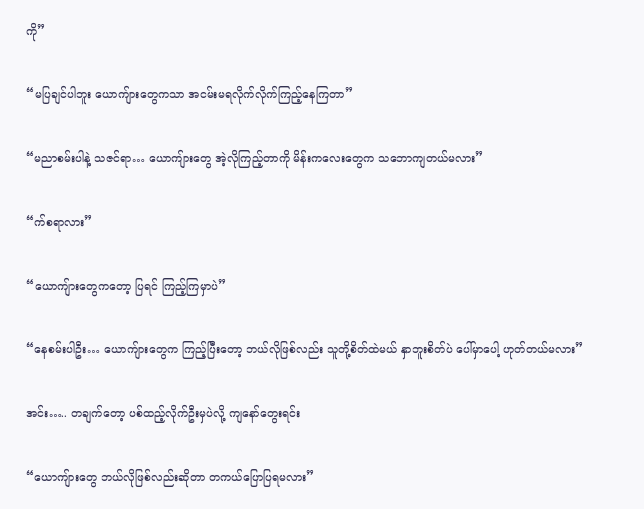ကို”

“မပြချင်ပါဘူး ယောကျ်ားတွေကသာ အငမ်းမရလိုက်လိုက်ကြည့်နေကြတာ”

“မညာစမ်းပါနဲ့ သဇင်ရာ… ယောကျ်ားတွေ အဲ့လိုကြည့်တာကို မိန်းကလေးတွေက သဘောကျတယ်မလား”

“က်စရာလား”

“ယောကျ်ားတွေကတော့ ပြရင် ကြည့်ကြမှာပဲ”

“နေစမ်းပါဦး… ယောကျ်ားတွေက ကြည့်ပြီးတော့ ဘယ်လိုဖြစ်လည်း သူတို့စိတ်ထဲမယ် နှာဘူးစိတ်ပဲ ပေါ်မှာပေါ့ ဟုတ်တယ်မလား”

အင်း….. တချက်တော့ ပစ်ထည့်လိုက်ဦးမှပဲလို့ ကျနော်တွေးရင်း

“ယောကျ်ားတွေ ဘယ်လိုဖြစ်လည်းဆိုတာ တကယ်ပြောပြရမလား”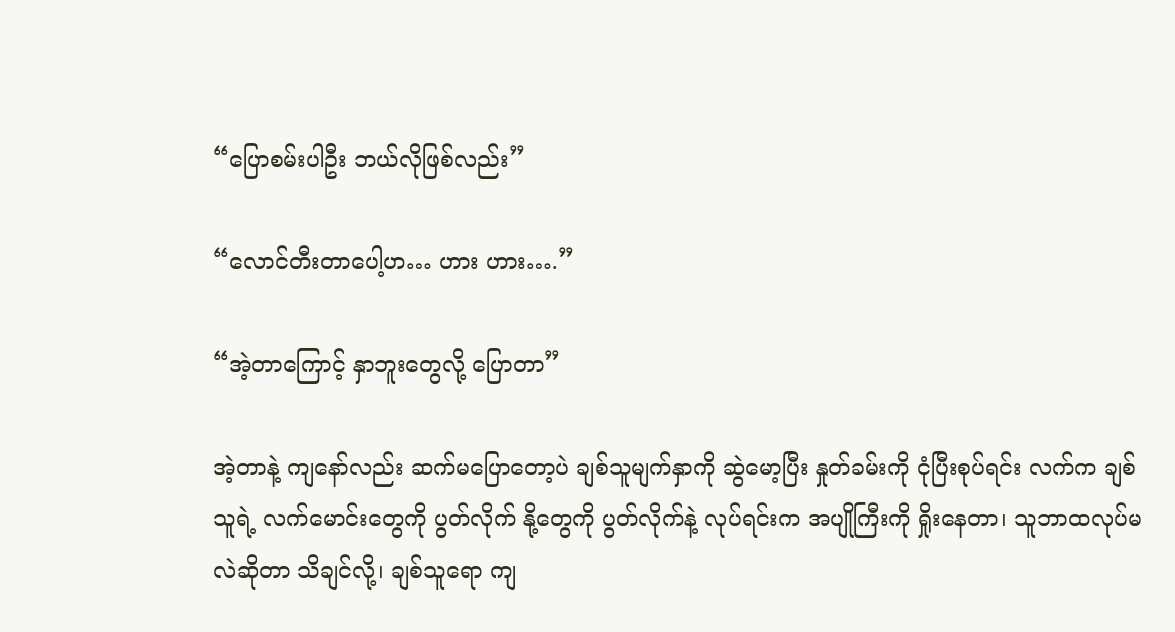“ပြောစမ်းပါဦး ဘယ်လိုဖြစ်လည်း”

“လောင်တီးတာပေါ့ဟ… ဟား ဟား….”

“အဲ့တာကြောင့် နှာဘူးတွေလို့ ပြောတာ”

အဲ့တာနဲ့ ကျနော်လည်း ဆက်မပြောတော့ပဲ ချစ်သူမျက်နှာကို ဆွဲမော့ပြီး နှုတ်ခမ်းကို ငုံပြီးစုပ်ရင်း လက်က ချစ်သူရဲ့ လက်မောင်းတွေကို ပွတ်လိုက် နို့တွေကို ပွတ်လိုက်နဲ့ လုပ်ရင်းက အပျိုကြီးကို ရှိုးနေတာ၊ သူဘာထလုပ်မလဲဆိုတာ သိချင်လို့၊ ချစ်သူရော ကျ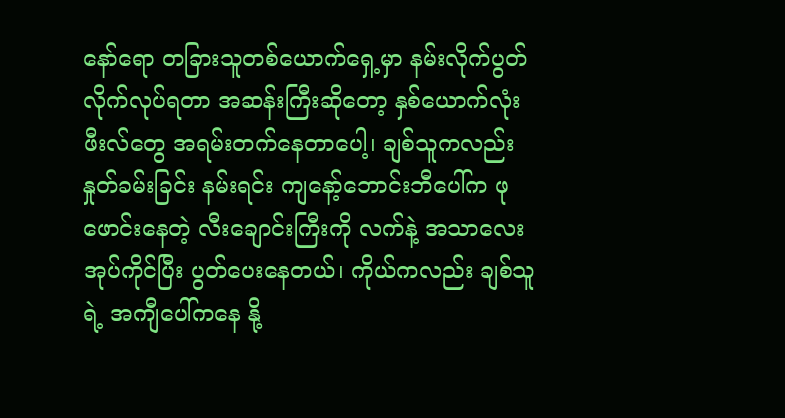နော်ရော တခြားသူတစ်ယောက်ရှေ့မှာ နမ်းလိုက်ပွတ်လိုက်လုပ်ရတာ အဆန်းကြီးဆိုတော့ နှစ်ယောက်လုံး ဖီးလ်တွေ အရမ်းတက်နေတာပေါ့၊ ချစ်သူကလည်း နှုတ်ခမ်းခြင်း နမ်းရင်း ကျနော့်ဘောင်းဘီပေါ်က ဖုဖောင်းနေတဲ့ လီးချောင်းကြီးကို လက်နဲ့ အသာလေးအုပ်ကိုင်ပြီး ပွတ်ပေးနေတယ်၊ ကိုယ်ကလည်း ချစ်သူရဲ့ အကျီပေါ်ကနေ နို့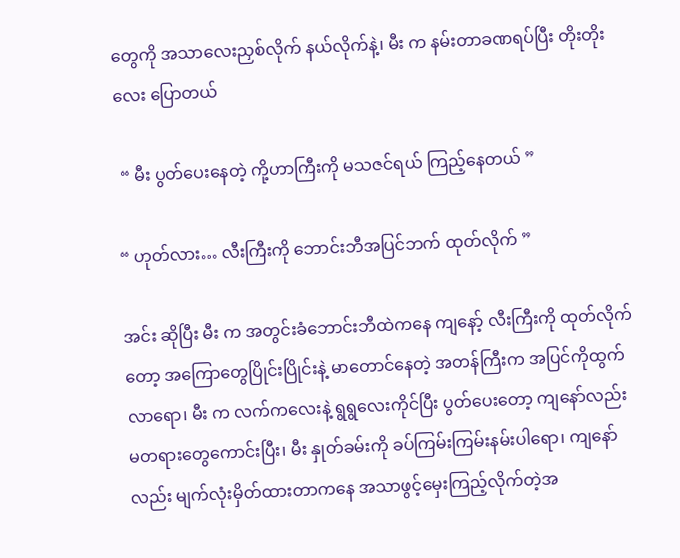တွေကို အသာလေးညှစ်လိုက် နယ်လိုက်နဲ့၊ မီး က နမ်းတာခဏရပ်ပြီး တိုးတိုးလေး ပြောတယ်

 “ မီး ပွတ်ပေးနေတဲ့ ကို့ဟာကြီးကို မသဇင်ရယ် ကြည့်နေတယ် ”

“ ဟုတ်လား… လီးကြီးကို ဘောင်းဘီအပြင်ဘက် ထုတ်လိုက် ”

အင်း ဆိုပြီး မီး က အတွင်းခံဘောင်းဘီထဲကနေ ကျနော့် လီးကြီးကို ထုတ်လိုက်တော့ အကြောတွေပြိုင်းပြိုင်းနဲ့ မာတောင်နေတဲ့ အတန်ကြီးက အပြင်ကိုထွက်လာရော၊ မီး က လက်ကလေးနဲ့ ရွရွလေးကိုင်ပြီး ပွတ်ပေးတော့ ကျနော်လည်း မတရားတွေကောင်းပြီး၊ မီး နှုတ်ခမ်းကို ခပ်ကြမ်းကြမ်းနမ်းပါရော၊ ကျနော်လည်း မျက်လုံးမှိတ်ထားတာကနေ အသာဖွင့်မှေးကြည့်လိုက်တဲ့အ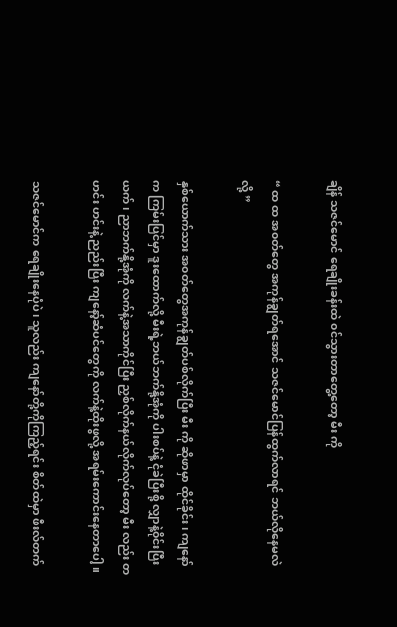ချိန် သဇင်မောင် ရေချိုးခန်းထဲ ၀င်သွားတာတွေ့တော့ မီး ကို

“ ထ ထ အ၀တ်တွေ အကုန်ချွတ်ရအောင် သဇင်မောင်ပြန်ထွက်လာရင် ဘယ်လိုနေမလဲလို့ ”

နှစ်ယောက်သား အ၀တ်တွေအကုန်ချွတ်ပစ်လိုက်ပြီး မီး ကို ဆိုဖာမှာ ထိုင်ခိုင်း၊ ကျနော်က ကြမ်းပြင်မှာ ဒူးထောက်လို့ မီးရဲ့ဘယ်ဘက်နို့အုံကို ပါးစပ်နဲ့ ငုံခဲပြီးစို့ လျှာနဲ့၀ိုင်းပြီးယက်၊ ညာဘက်နို့အုံကို လက်နဲ့အသာကိုင်ပြီး ညှစ်လိုက်နယ်လိုက်လုပ်တော့ မီး လည်း တဟင်း ဟင်းနဲ့ ညည်းပြီး ကျနော့်ဆံပင်တွေကို လက်နဲ့ထိုးဖွလို့ အရမ်းကောင်းနေတာပေါ့။

သဇင်မောင်က ရေချိုးနေပုံပဲ၊ သူလည်း ကျနော်တို့ကိုကြည့်ရင်း စိတ်ထဲမှာ ဖီးလ်တက်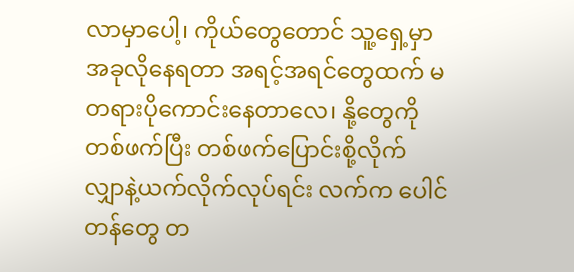လာမှာပေါ့၊ ကိုယ်တွေတောင် သူ့ရှေ့မှာ အခုလိုနေရတာ အရင့်အရင်တွေထက် မတရားပိုကောင်းနေတာလေ၊ နို့တွေကို တစ်ဖက်ပြီး တစ်ဖက်ပြောင်းစို့လိုက် လျှာနဲ့ယက်လိုက်လုပ်ရင်း လက်က ပေါင်တန်တွေ တ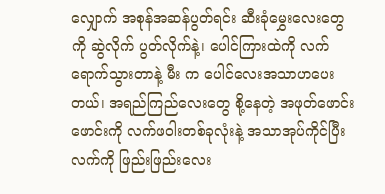လျှောက် အစုန်အဆန်ပွတ်ရင်း ဆီးခုံမွှေးလေးတွေကို ဆွဲလိုက် ပွတ်လိုက်နဲ့၊ ပေါင်ကြားထဲကို လက်ရောက်သွားတာနဲ့ မီး က ပေါင်လေးအသာဟပေးတယ်၊ အရည်ကြည်လေးတွေ စို့နေတဲ့ အဖုတ်ဖောင်းဖောင်းကို လက်ဖဝါးတစ်ခုလုံးနဲ့ အသာအုပ်ကိုင်ပြီး လက်ကို ဖြည်းဖြည်းလေး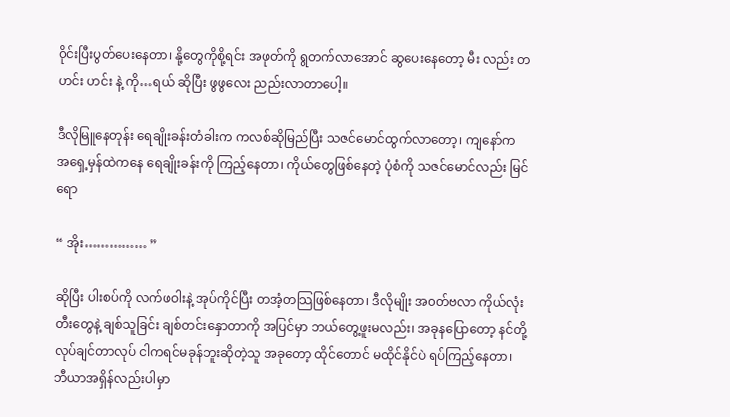၀ိုင်းပြီးပွတ်ပေးနေတာ၊ နို့တွေကိုစို့ရင်း အဖုတ်ကို ရွတက်လာအောင် ဆွပေးနေတော့ မီး လည်း တဟင်း ဟင်း နဲ့ ကို…ရယ် ဆိုပြီး ဖွဖွလေး ညည်းလာတာပေါ့။

ဒီလိုမြူနေတုန်း ရေချိုးခန်းတံခါးက ကလစ်ဆိုမြည်ပြီး သဇင်မောင်ထွက်လာတော့၊ ကျနော်က အရှေ့မှန်ထဲကနေ ရေချိုးခန်းကို ကြည့်နေတာ၊ ကိုယ်တွေဖြစ်နေတဲ့ ပုံစံကို သဇင်မောင်လည်း မြင်ရော

“ အိုး…………… ”

ဆိုပြီး ပါးစပ်ကို လက်ဖဝါးနဲ့ အုပ်ကိုင်ပြီး တအံ့တသြဖြစ်နေတာ၊ ဒီလိုမျိုး အ၀တ်ဗလာ ကိုယ်လုံးတီးတွေနဲ့ ချစ်သူခြင်း ချစ်တင်းနှောတာကို အပြင်မှာ ဘယ်တွေ့ဖူးမလည်း၊ အခုနပြောတော့ နင်တို့လုပ်ချင်တာလုပ် ငါကရင်မခုန်ဘူးဆိုတဲ့သူ အခုတော့ ထိုင်တောင် မထိုင်နိုင်ပဲ ရပ်ကြည့်နေတာ၊ ဘီယာအရှိန်လည်းပါမှာ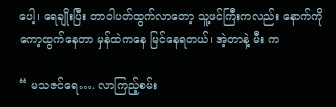ပေါ့၊ ရေချိုးပြီး တာဝါပတ်ထွက်လာတော့ သူ့ဖင်ကြီးကလည်း နောက်ကိုကော့ထွက်နေတာ မှန်ထဲကနေ မြင်နေရတယ်၊ အဲ့တာနဲ့ မီး က

“ မသဇင်ရေ…. လာကြည့်စမ်း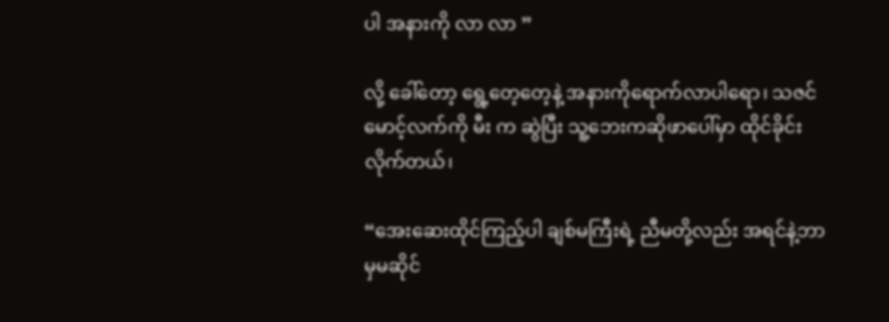ပါ အနားကို လာ လာ ”

လို့ ခေါ်တော့ ရွေ့တေ့တေ့နဲ့ အနားကိုရောက်လာပါရော၊ သဇင်မောင့်လက်ကို မီး က ဆွဲပြီး သူ့ဘေးကဆိုဖာပေါ်မှာ ထိုင်ခိုင်းလိုက်တယ်၊

“အေးဆေးထိုင်ကြည့်ပါ ချစ်မကြီးရဲ့ ညီမတို့လည်း အရင်နဲ့ဘာမှမဆိုင်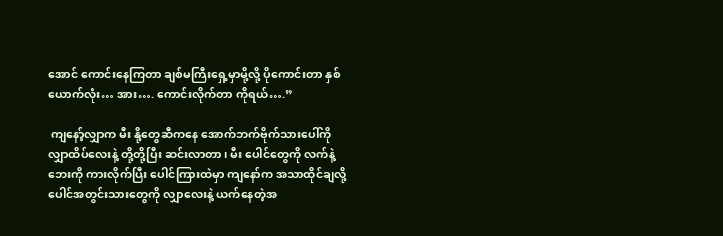အောင် ကောင်းနေကြတာ ချစ်မကြီးရှေ့မှာမို့လို့ ပိုကောင်းတာ နှစ်ယောက်လုံး… အား…. ကောင်းလိုက်တာ ကိုရယ်….”

 ကျနော့်လျှာက မီး နို့တွေဆီကနေ အောက်ဘက်ဗိုက်သားပေါ်ကို လျှာထိပ်လေးနဲ့ တို့တို့ပြီး ဆင်းလာတာ၊ မီး ပေါင်တွေကို လက်နဲ့ ဘေးကို ကားလိုက်ပြီး ပေါင်ကြားထဲမှာ ကျနော်က အသာထိုင်ချလို့ ပေါင်အတွင်းသားတွေကို လျှာလေးနဲ့ ယက်နေတဲ့အ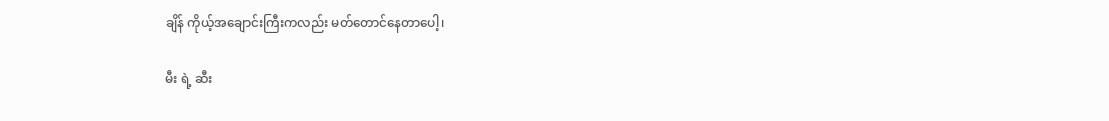ချိန် ကိုယ့်အချောင်းကြီးကလည်း မတ်တောင်နေတာပေါ့၊

မီး ရဲ့ ဆီး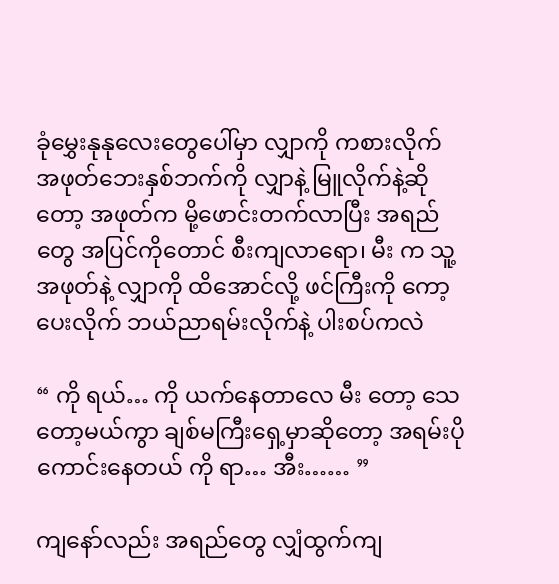ခုံမွှေးနုနုလေးတွေပေါ်မှာ လျှာကို ကစားလိုက် အဖုတ်ဘေးနှစ်ဘက်ကို လျှာနဲ့ မြူလိုက်နဲ့ဆိုတော့ အဖုတ်က မို့ဖောင်းတက်လာပြီး အရည်တွေ အပြင်ကိုတောင် စီးကျလာရော၊ မီး က သူ့အဖုတ်နဲ့ လျှာကို ထိအောင်လို့ ဖင်ကြီးကို ကော့ပေးလိုက် ဘယ်ညာရမ်းလိုက်နဲ့ ပါးစပ်ကလဲ

“ ကို ရယ်… ကို ယက်နေတာလေ မီး တော့ သေတော့မယ်ကွာ ချစ်မကြီးရှေ့မှာဆိုတော့ အရမ်းပိုကောင်းနေတယ် ကို ရာ… အီး…… ”

ကျနော်လည်း အရည်တွေ လျှံထွက်ကျ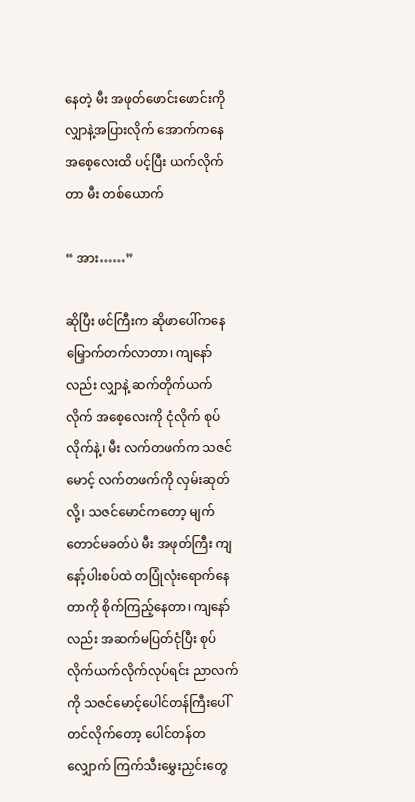နေတဲ့ မီး အဖုတ်ဖောင်းဖောင်းကို လျှာနဲ့အပြားလိုက် အောက်ကနေ အစေ့လေးထိ ပင့်ပြီး ယက်လိုက်တာ မီး တစ်ယောက်

“ အား……”

ဆိုပြီး ဖင်ကြီးက ဆိုဖာပေါ်ကနေမြှောက်တက်လာတာ၊ ကျနော်လည်း လျှာနဲ့ ဆက်တိုက်ယက်လိုက် အစေ့လေးကို ငုံလိုက် စုပ်လိုက်နဲ့၊ မီး လက်တဖက်က သဇင်မောင့် လက်တဖက်ကို လှမ်းဆုတ်လို့၊ သဇင်မောင်ကတော့ မျက်တောင်မခတ်ပဲ မီး အဖုတ်ကြီး ကျနော့်ပါးစပ်ထဲ တပြုံလုံးရောက်နေတာကို စိုက်ကြည့်နေတာ၊ ကျနော်လည်း အဆက်မပြတ်ငုံပြီး စုပ်လိုက်ယက်လိုက်လုပ်ရင်း ညာလက်ကို သဇင်မောင့်ပေါင်တန်ကြီးပေါ်တင်လိုက်တော့ ပေါင်တန်တလျှောက် ကြက်သီးမွှေးညှင်းတွေ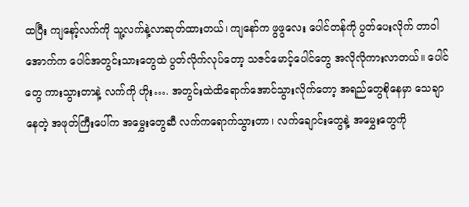ထပြီး ကျနော့်လက်ကို သူ့လက်နဲ့လာဆုတ်ထားတယ်၊ ကျနော်က ဖွဖွလေး ပေါင်တန်ကို ပွတ်ပေးလိုက် တာဝါအောက်က ပေါင်အတွင်းသားတွေထဲ ပွတ်လိုက်လုပ်တော့ သဇင်မောင့်ပေါင်တွေ အလိုလိုကားလာတယ်။ ပေါင်တွေ ကားသွားတာနဲ့ လက်ကို ဟိုး…. အတွင်းထဲထိရောက်အောင်သွားလိုက်တော့ အရည်တွေစိုနေမှာ သေချာနေတဲ့ အဖုတ်ကြီးပေါ်က အမွှေးတွေဆီ လက်ကရောက်သွားတာ၊ လက်ချောင်းတွေနဲ့ အမွှေးတွေကို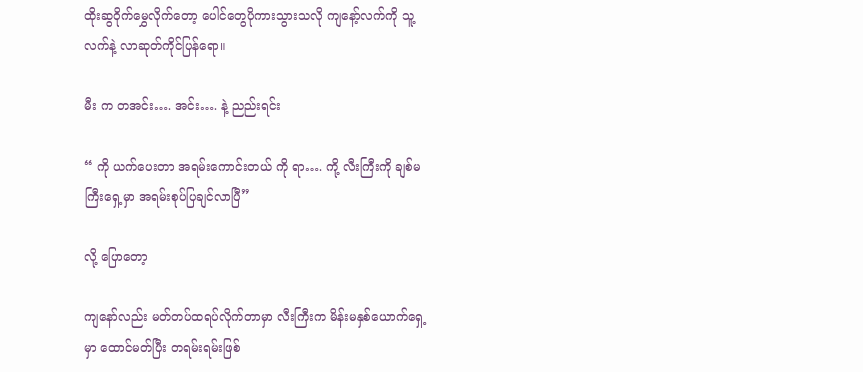ထိုးဆွ၀ိုက်မွှေလိုက်တော့ ပေါင်တွေပိုကားသွားသလို ကျနော့်လက်ကို သူ့လက်နဲ့ လာဆုတ်ကိုင်ပြန်ရော။

မီး က တအင်း…. အင်း…. နဲ့ ညည်းရင်း

“ ကို ယက်ပေးတာ အရမ်းကောင်းတယ် ကို ရာ…. ကို့ လီးကြီးကို ချစ်မကြီးရှေ့မှာ အရမ်းစုပ်ပြချင်လာပြီ”

လို့ ပြောတော့

ကျနော်လည်း မတ်တပ်ထရပ်လိုက်တာမှာ လီးကြီးက မိန်းမနှစ်ယောက်ရှေ့မှာ ထောင်မတ်ပြီး တရမ်းရမ်းဖြစ်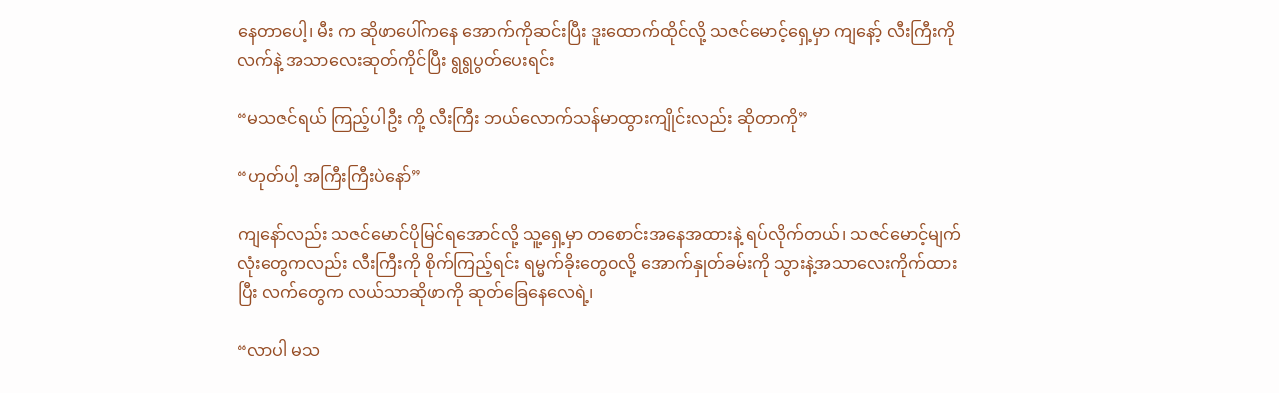နေတာပေါ့၊ မီး က ဆိုဖာပေါ်ကနေ အောက်ကိုဆင်းပြီး ဒူးထောက်ထိုင်လို့ သဇင်မောင့်ရှေ့မှာ ကျနော့် လီးကြီးကို လက်နဲ့ အသာလေးဆုတ်ကိုင်ပြီး ရွရွပွတ်ပေးရင်း

“မသဇင်ရယ် ကြည့်ပါဦး ကို့ လီးကြီး ဘယ်လောက်သန်မာထွားကျိုင်းလည်း ဆိုတာကို”

“ဟုတ်ပါ့ အကြီးကြီးပဲနော်”

ကျနော်လည်း သဇင်မောင်ပိုမြင်ရအောင်လို့ သူ့ရှေ့မှာ တစောင်းအနေအထားနဲ့ ရပ်လိုက်တယ်၊ သဇင်မောင့်မျက်လုံးတွေကလည်း လီးကြီးကို စိုက်ကြည့်ရင်း ရမ္မက်ခိုးတွေ၀လို့ အောက်နှုတ်ခမ်းကို သွားနဲ့အသာလေးကိုက်ထားပြီး လက်တွေက လယ်သာဆိုဖာကို ဆုတ်ခြေနေလေရဲ့၊

“လာပါ မသ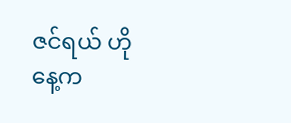ဇင်ရယ် ဟိုနေ့က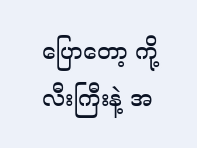ပြောတော့ ကို့လီးကြီးနဲ့ အ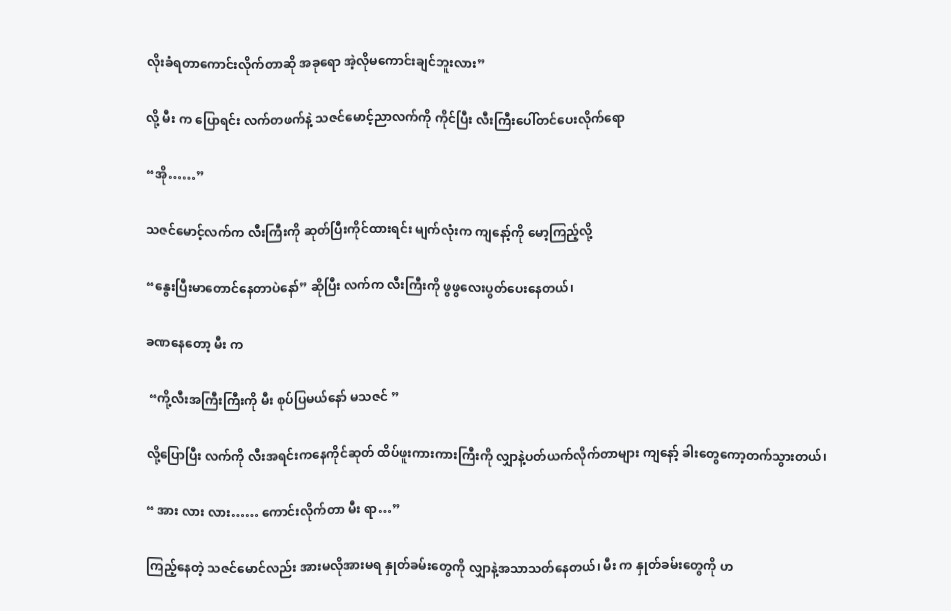လိုးခံရတာကောင်းလိုက်တာဆို အခုရော အဲ့လိုမကောင်းချင်ဘူးလား”

လို့ မီး က ပြောရင်း လက်တဖက်နဲ့ သဇင်မောင့်ညာလက်ကို ကိုင်ပြီး လီးကြီးပေါ်တင်ပေးလိုက်ရော

“အို……”

သဇင်မောင့်လက်က လီးကြီးကို ဆုတ်ပြီးကိုင်ထားရင်း မျက်လုံးက ကျနော့်ကို မော့ကြည့်လို့

“နွေးပြီးမာတောင်နေတာပဲနော်” ဆိုပြီး လက်က လီးကြီးကို ဖွဖွလေးပွတ်ပေးနေတယ်၊

ခဏနေတော့ မီး က

 “ကို့လီးအကြီးကြီးကို မီး စုပ်ပြမယ်နော် မသဇင် ”

လို့ပြောပြီး လက်ကို လီးအရင်းကနေကိုင်ဆုတ် ထိပ်ဖူးကားကားကြီးကို လျှာနဲ့ပတ်ယက်လိုက်တာများ ကျနော့် ခါးတွေကော့တက်သွားတယ်၊

“ အား လား လား…… ကောင်းလိုက်တာ မီး ရာ…”

ကြည့်နေတဲ့ သဇင်မောင်လည်း အားမလိုအားမရ နှုတ်ခမ်းတွေကို လျှာနဲ့အသာသတ်နေတယ်၊ မီး က နှုတ်ခမ်းတွေကို ဟ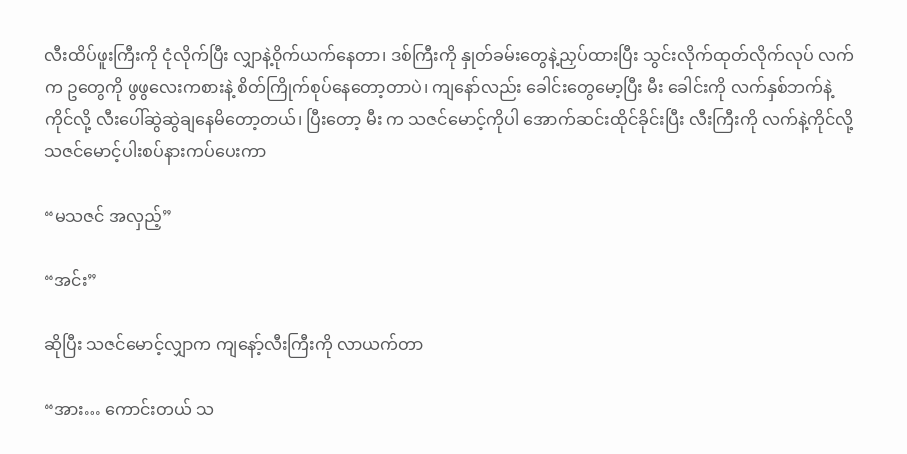လီးထိပ်ဖူးကြီးကို ငုံလိုက်ပြီး လျှာနဲ့၀ိုက်ယက်နေတာ၊ ဒစ်ကြီးကို နှုတ်ခမ်းတွေနဲ့ညှပ်ထားပြီး သွင်းလိုက်ထုတ်လိုက်လုပ် လက်က ဥတွေကို ဖွဖွလေးကစားနဲ့ စိတ်ကြိုက်စုပ်နေတော့တာပဲ၊ ကျနော်လည်း ခေါင်းတွေမော့ပြီး မီး ခေါင်းကို လက်နှစ်ဘက်နဲ့ကိုင်လို့ လီးပေါ်ဆွဲဆွဲချနေမိတော့တယ်၊ ပြီးတော့ မီး က သဇင်မောင့်ကိုပါ အောက်ဆင်းထိုင်ခိုင်းပြီး လီးကြီးကို လက်နဲ့ကိုင်လို့ သဇင်မောင့်ပါးစပ်နားကပ်ပေးကာ

“မသဇင် အလှည့်”

“အင်း”

ဆိုပြီး သဇင်မောင့်လျှာက ကျနော့်လီးကြီးကို လာယက်တာ

“အား… ကောင်းတယ် သ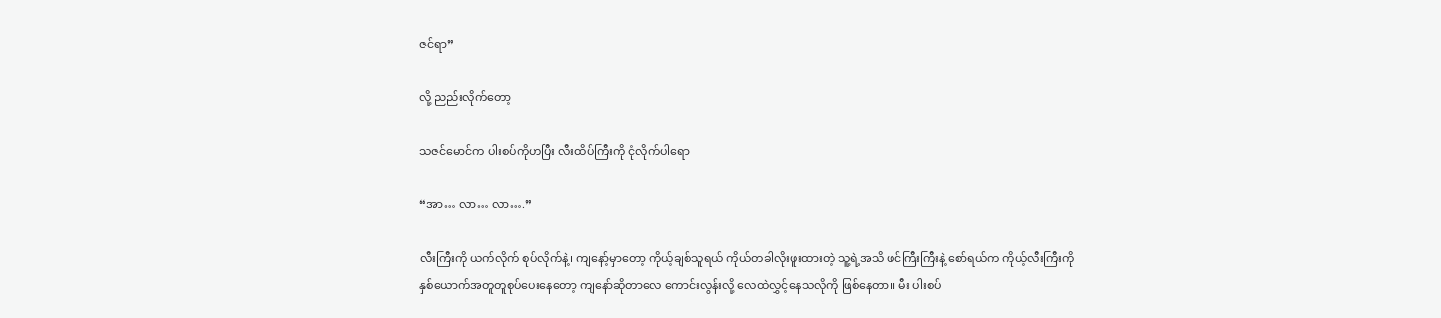ဇင်ရာ”

လို့ ညည်းလိုက်တော့

သဇင်မောင်က ပါးစပ်ကိုဟပြီး လီးထိပ်ကြီးကို ငုံလိုက်ပါရော

“အာ… လာ… လာ….”

လီးကြီးကို ယက်လိုက် စုပ်လိုက်နဲ့၊ ကျနော့်မှာတော့ ကိုယ့်ချစ်သူရယ် ကိုယ်တခါလိုးဖူးထားတဲ့ သူ့ရဲ့အသိ ဖင်ကြီးကြီးနဲ့ စော်ရယ်က ကိုယ့်လီးကြီးကို နှစ်ယောက်အတူတူစုပ်ပေးနေတော့ ကျနော်ဆိုတာလေ ကောင်းလွန်းလို့ လေထဲလွှင့်နေသလိုကို ဖြစ်နေတာ။ မီး ပါးစပ်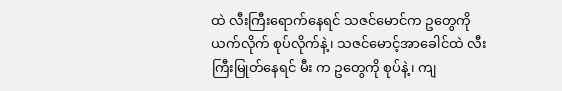ထဲ လီးကြီးရောက်နေရင် သဇင်မောင်က ဥတွေကို ယက်လိုက် စုပ်လိုက်နဲ့၊ သဇင်မောင့်အာခေါင်ထဲ လီးကြီးမြုတ်နေရင် မီး က ဥတွေကို စုပ်နဲ့၊ ကျ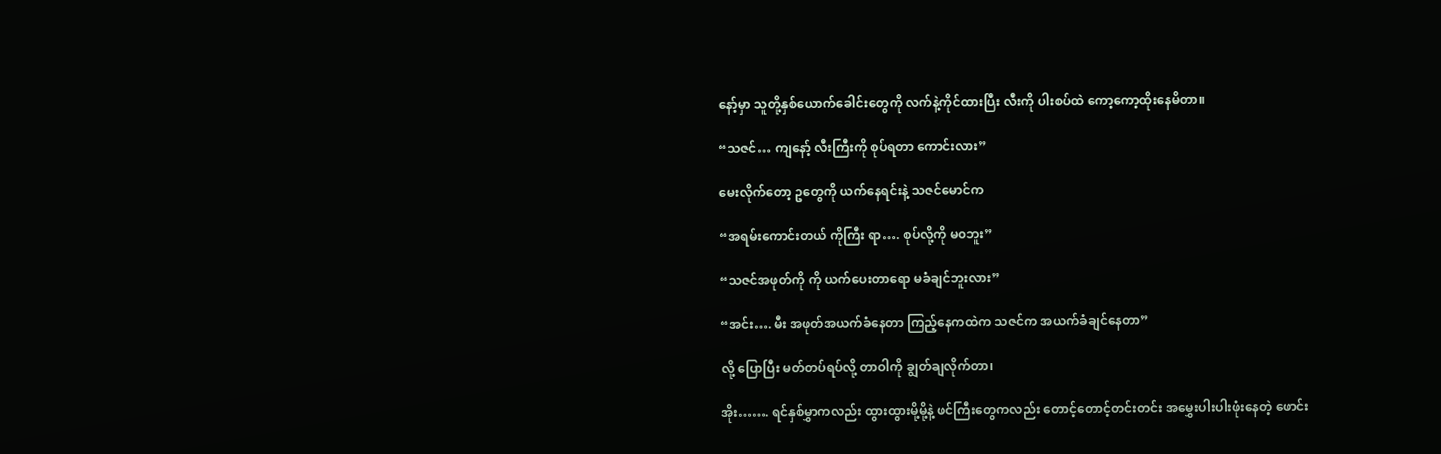နော့်မှာ သူတို့နှစ်ယောက်ခေါင်းတွေကို လက်နဲ့ကိုင်ထားပြီး လီးကို ပါးစပ်ထဲ ကော့ကော့ထိုးနေမိတာ။

“သဇင်… ကျနော့် လီးကြီးကို စုပ်ရတာ ကောင်းလား”

မေးလိုက်တော့ ဥတွေကို ယက်နေရင်းနဲ့ သဇင်မောင်က

“အရမ်းကောင်းတယ် ကိုကြီး ရာ…. စုပ်လို့ကို မ၀ဘူး”

“သဇင်အဖုတ်ကို ကို ယက်ပေးတာရော မခံချင်ဘူးလား”

“အင်း…. မီး အဖုတ်အယက်ခံနေတာ ကြည့်နေကထဲက သဇင်က အယက်ခံချင်နေတာ”

လို့ ပြောပြီး မတ်တပ်ရပ်လို့ တာဝါကို ချွတ်ချလိုက်တာ၊

အိုး……. ရင်နှစ်မွှာကလည်း ထွားထွားမို့မို့နဲ့ ဖင်ကြီးတွေကလည်း တောင့်တောင့်တင်းတင်း အမွှေးပါးပါးဖုံးနေတဲ့ ဖောင်း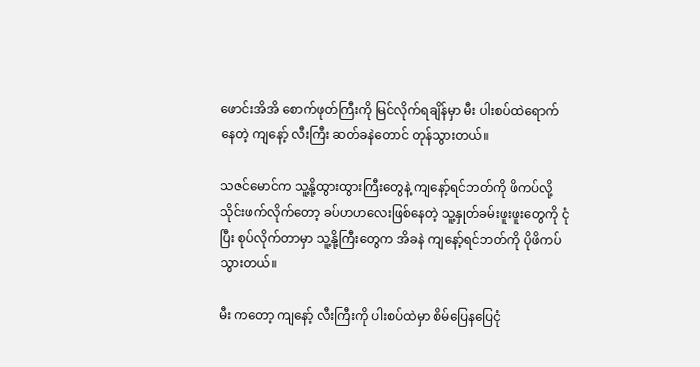ဖောင်းအိအိ စောက်ဖုတ်ကြီးကို မြင်လိုက်ရချိန်မှာ မီး ပါးစပ်ထဲရောက်နေတဲ့ ကျနော့် လီးကြီး ဆတ်ခနဲတောင် တုန်သွားတယ်။

သဇင်မောင်က သူ့နို့ထွားထွားကြီးတွေနဲ့ ကျနော့်ရင်ဘတ်ကို ဖိကပ်လို့ သိုင်းဖက်လိုက်တော့ ခပ်ဟဟလေးဖြစ်နေတဲ့ သူ့နှုတ်ခမ်းဖူးဖူးတွေကို ငုံပြီး စုပ်လိုက်တာမှာ သူ့နို့ကြီးတွေက အိခနဲ ကျနော့်ရင်ဘတ်ကို ပိုဖိကပ်သွားတယ်။

မီး ကတော့ ကျနော့် လီးကြီးကို ပါးစပ်ထဲမှာ စိမ်ပြေနပြေငုံ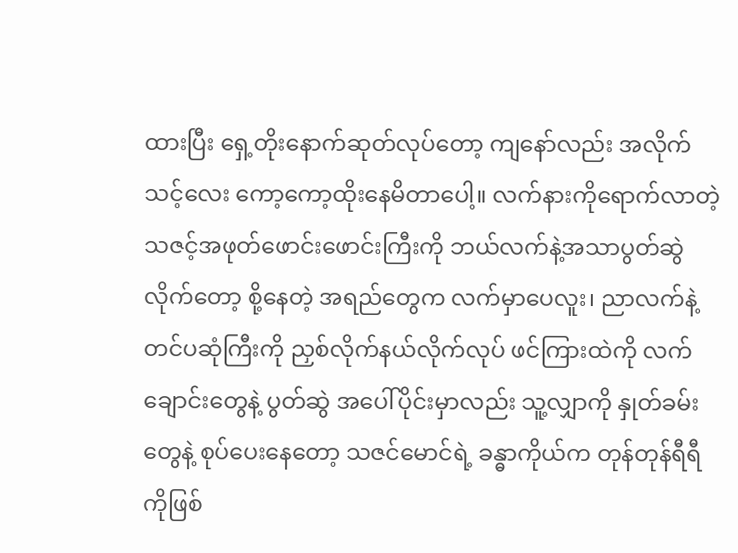ထားပြီး ရှေ့တိုးနောက်ဆုတ်လုပ်တော့ ကျနော်လည်း အလိုက်သင့်လေး ကော့ကော့ထိုးနေမိတာပေါ့။ လက်နားကိုရောက်လာတဲ့ သဇင့်အဖုတ်ဖောင်းဖောင်းကြီးကို ဘယ်လက်နဲ့အသာပွတ်ဆွဲလိုက်တော့ စို့နေတဲ့ အရည်တွေက လက်မှာပေလူး၊ ညာလက်နဲ့ တင်ပဆုံကြီးကို ညှစ်လိုက်နယ်လိုက်လုပ် ဖင်ကြားထဲကို လက်ချောင်းတွေနဲ့ ပွတ်ဆွဲ အပေါ်ပိုင်းမှာလည်း သူ့လျှာကို နှုတ်ခမ်းတွေနဲ့ စုပ်ပေးနေတော့ သဇင်မောင်ရဲ့ ခန္ဓာကိုယ်က တုန်တုန်ရီရီကိုဖြစ်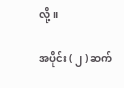လို့။

အပိုင်း ( ၂ ) ဆက်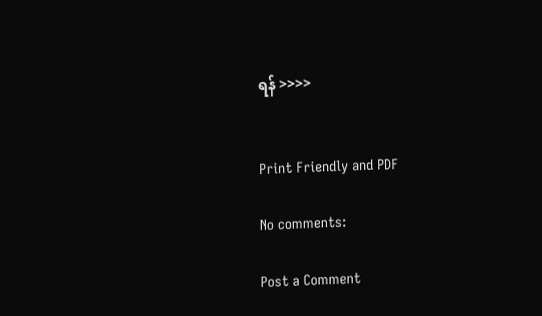ရန် >>>>


Print Friendly and PDF

No comments:

Post a Comment